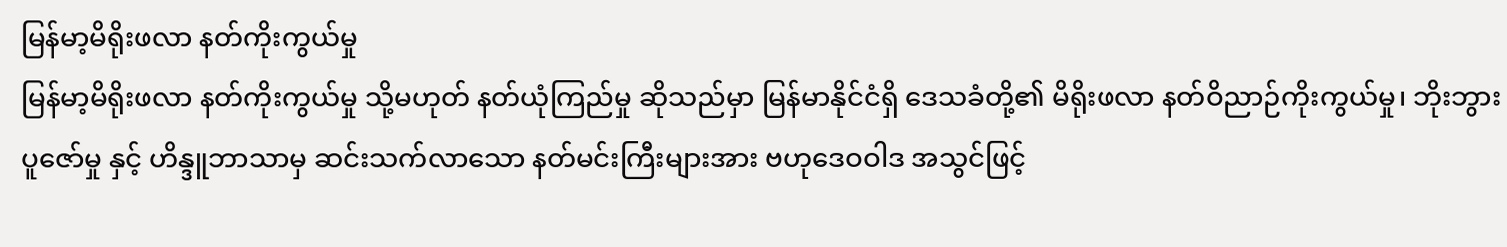မြန်မာ့မိရိုးဖလာ နတ်ကိုးကွယ်မှု
မြန်မာ့မိရိုးဖလာ နတ်ကိုးကွယ်မှု သို့မဟုတ် နတ်ယုံကြည်မှု ဆိုသည်မှာ မြန်မာနိုင်ငံရှိ ဒေသခံတို့၏ မိရိုးဖလာ နတ်ဝိညာဉ်ကိုးကွယ်မှု၊ ဘိုးဘွားပူဇော်မှု နှင့် ဟိန္ဒူဘာသာမှ ဆင်းသက်လာသော နတ်မင်းကြီးများအား ဗဟုဒေဝဝါဒ အသွင်ဖြင့်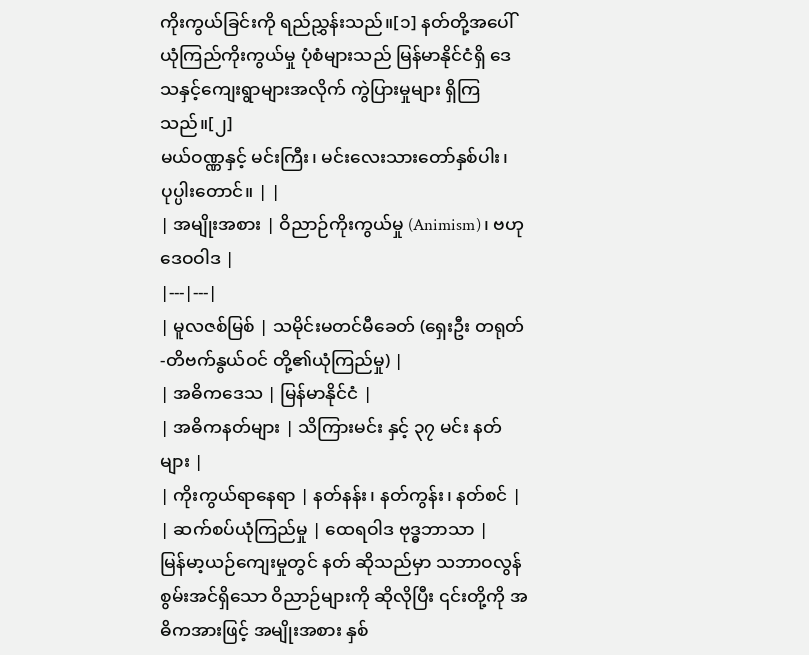ကိုးကွယ်ခြင်းကို ရည်ညွှန်းသည်။[၁] နတ်တို့အပေါ် ယုံကြည်ကိုးကွယ်မှု ပုံစံများသည် မြန်မာနိုင်ငံရှိ ဒေသနှင့်ကျေးရွာများအလိုက် ကွဲပြားမှုများ ရှိကြသည်။[၂]
မယ်ဝဏ္ဏနှင့် မင်းကြီး၊ မင်းလေးသားတော်နှစ်ပါး၊ ပုပ္ပါးတောင်။ | |
| အမျိုးအစား | ဝိညာဉ်ကိုးကွယ်မှု (Animism)၊ ဗဟုဒေဝဝါဒ |
|---|---|
| မူလဇစ်မြစ် | သမိုင်းမတင်မီခေတ် (ရှေးဦး တရုတ်-တိဗက်နွယ်ဝင် တို့၏ယုံကြည်မှု) |
| အဓိကဒေသ | မြန်မာနိုင်ငံ |
| အဓိကနတ်များ | သိကြားမင်း နှင့် ၃၇ မင်း နတ်များ |
| ကိုးကွယ်ရာနေရာ | နတ်နန်း၊ နတ်ကွန်း၊ နတ်စင် |
| ဆက်စပ်ယုံကြည်မှု | ထေရဝါဒ ဗုဒ္ဓဘာသာ |
မြန်မာ့ယဉ်ကျေးမှုတွင် နတ် ဆိုသည်မှာ သဘာဝလွန် စွမ်းအင်ရှိသော ဝိညာဉ်များကို ဆိုလိုပြီး ၎င်းတို့ကို အဓိကအားဖြင့် အမျိုးအစား နှစ်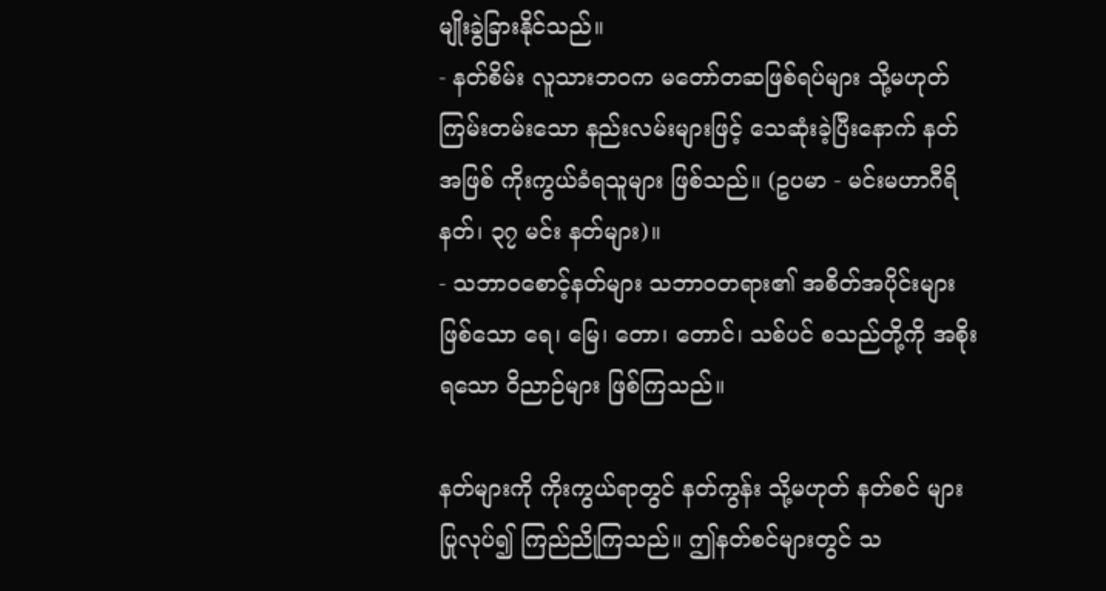မျိုးခွဲခြားနိုင်သည်။
- နတ်စိမ်း လူသားဘဝက မတော်တဆဖြစ်ရပ်များ သို့မဟုတ် ကြမ်းတမ်းသော နည်းလမ်းများဖြင့် သေဆုံးခဲ့ပြီးနောက် နတ်အဖြစ် ကိုးကွယ်ခံရသူများ ဖြစ်သည်။ (ဥပမာ - မင်းမဟာဂီရိနတ်၊ ၃၇ မင်း နတ်များ)။
- သဘာဝစောင့်နတ်များ သဘာဝတရား၏ အစိတ်အပိုင်းများဖြစ်သော ရေ၊ မြေ၊ တော၊ တောင်၊ သစ်ပင် စသည်တို့ကို အစိုးရသော ဝိညာဉ်များ ဖြစ်ကြသည်။

နတ်များကို ကိုးကွယ်ရာတွင် နတ်ကွန်း သို့မဟုတ် နတ်စင် များ ပြုလုပ်၍ ကြည်ညိုကြသည်။ ဤနတ်စင်များတွင် သ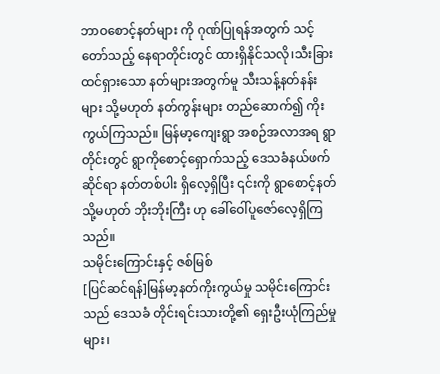ဘာဝစောင့်နတ်များ ကို ဂုဏ်ပြုရန်အတွက် သင့်တော်သည့် နေရာတိုင်းတွင် ထားရှိနိုင်သလို၊သီးခြားထင်ရှားသော နတ်များအတွက်မူ သီးသန့်နတ်နန်းများ သို့မဟုတ် နတ်ကွန်းများ တည်ဆောက်၍ ကိုးကွယ်ကြသည်။ မြန်မာ့ကျေးရွာ အစဉ်အလာအရ ရွာတိုင်းတွင် ရွာကိုစောင့်ရှောက်သည့် ဒေသခံနယ်ဖက်ဆိုင်ရာ နတ်တစ်ပါး ရှိလေ့ရှိပြီး ၎င်းကို ရွာစောင့်နတ် သို့မဟုတ် ဘိုးဘိုးကြီး ဟု ခေါ်ဝေါ်ပူဇော်လေ့ရှိကြသည်။
သမိုင်းကြောင်းနှင့် ဇစ်မြစ်
[ပြင်ဆင်ရန်]မြန်မာ့နတ်ကိုးကွယ်မှု သမိုင်းကြောင်းသည် ဒေသခံ တိုင်းရင်းသားတို့၏ ရှေးဦးယုံကြည်မှုများ၊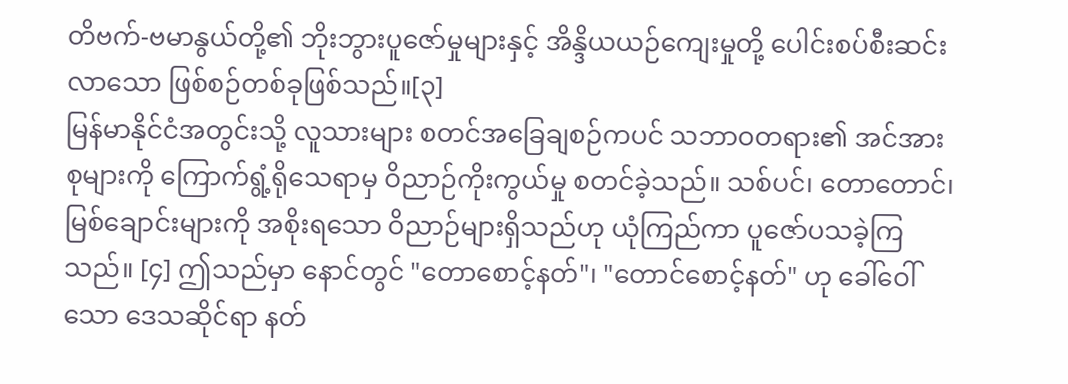တိဗက်-ဗမာနွယ်တို့၏ ဘိုးဘွားပူဇော်မှုများနှင့် အိန္ဒိယယဉ်ကျေးမှုတို့ ပေါင်းစပ်စီးဆင်းလာသော ဖြစ်စဉ်တစ်ခုဖြစ်သည်။[၃]
မြန်မာနိုင်ငံအတွင်းသို့ လူသားများ စတင်အခြေချစဉ်ကပင် သဘာဝတရား၏ အင်အားစုများကို ကြောက်ရွံ့ရိုသေရာမှ ဝိညာဉ်ကိုးကွယ်မှု စတင်ခဲ့သည်။ သစ်ပင်၊ တောတောင်၊ မြစ်ချောင်းများကို အစိုးရသော ဝိညာဉ်များရှိသည်ဟု ယုံကြည်ကာ ပူဇော်ပသခဲ့ကြသည်။ [၄] ဤသည်မှာ နောင်တွင် "တောစောင့်နတ်"၊ "တောင်စောင့်နတ်" ဟု ခေါ်ဝေါ်သော ဒေသဆိုင်ရာ နတ်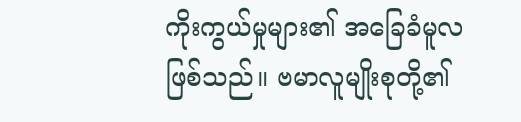ကိုးကွယ်မှုများ၏ အခြေခံမူလဖြစ်သည်။ ဗမာလူမျိုးစုတို့၏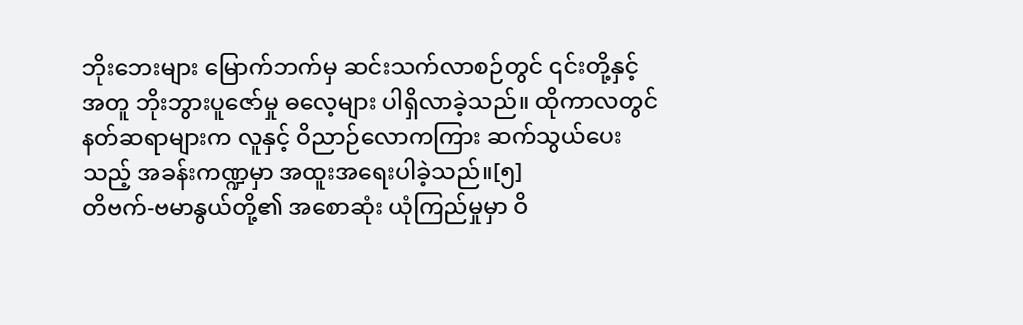ဘိုးဘေးများ မြောက်ဘက်မှ ဆင်းသက်လာစဉ်တွင် ၎င်းတို့နှင့်အတူ ဘိုးဘွားပူဇော်မှု ဓလေ့များ ပါရှိလာခဲ့သည်။ ထိုကာလတွင် နတ်ဆရာများက လူနှင့် ဝိညာဉ်လောကကြား ဆက်သွယ်ပေးသည့် အခန်းကဏ္ဍမှာ အထူးအရေးပါခဲ့သည်။[၅]
တိဗက်-ဗမာနွယ်တို့၏ အစောဆုံး ယုံကြည်မှုမှာ ဝိ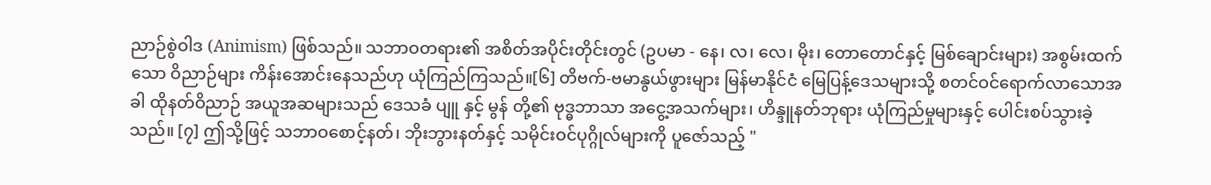ညာဉ်စွဲဝါဒ (Animism) ဖြစ်သည်။ သဘာဝတရား၏ အစိတ်အပိုင်းတိုင်းတွင် (ဥပမာ - နေ၊ လ၊ လေ၊ မိုး၊ တောတောင်နှင့် မြစ်ချောင်းများ) အစွမ်းထက်သော ဝိညာဉ်များ ကိန်းအောင်းနေသည်ဟု ယုံကြည်ကြသည်။[၆] တိဗက်-ဗမာနွယ်ဖွားများ မြန်မာနိုင်ငံ မြေပြန့်ဒေသများသို့ စတင်ဝင်ရောက်လာသောအခါ ထိုနတ်ဝိညာဉ် အယူအဆများသည် ဒေသခံ ပျူ နှင့် မွန် တို့၏ ဗုဒ္ဓဘာသာ အငွေ့အသက်များ၊ ဟိန္ဒူနတ်ဘုရား ယုံကြည်မှုများနှင့် ပေါင်းစပ်သွားခဲ့သည်။ [၇] ဤသို့ဖြင့် သဘာဝစောင့်နတ်၊ ဘိုးဘွားနတ်နှင့် သမိုင်းဝင်ပုဂ္ဂိုလ်များကို ပူဇော်သည့် "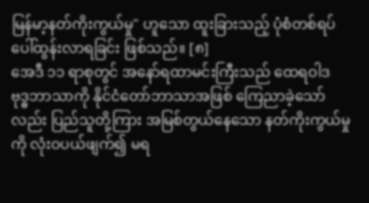မြန်မာ့နတ်ကိုးကွယ်မှု" ဟူသော ထူးခြားသည့် ပုံစံတစ်ရပ် ပေါ်ထွန်းလာရခြင်း ဖြစ်သည်။ [၈]
အေဒီ ၁၁ ရာစုတွင် အနော်ရထာမင်းကြီးသည် ထေရဝါဒ ဗုဒ္ဓဘာသာကို နိုင်ငံတော်ဘာသာအဖြစ် ကြေညာခဲ့သော်လည်း ပြည်သူတို့ကြား အမြစ်တွယ်နေသော နတ်ကိုးကွယ်မှုကို လုံးဝပယ်ဖျက်၍ မရ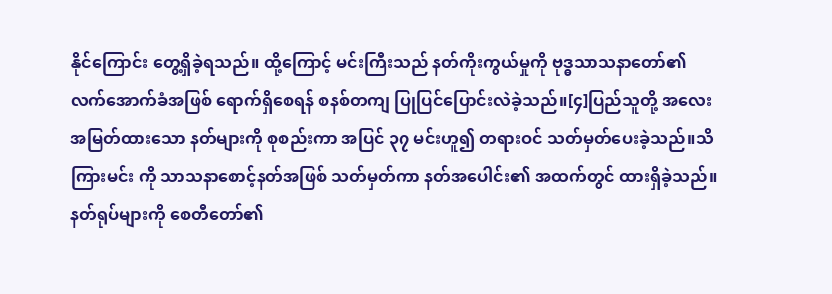နိုင်ကြောင်း တွေ့ရှိခဲ့ရသည်။ ထို့ကြောင့် မင်းကြီးသည် နတ်ကိုးကွယ်မှုကို ဗုဒ္ဓသာသနာတော်၏ လက်အောက်ခံအဖြစ် ရောက်ရှိစေရန် စနစ်တကျ ပြုပြင်ပြောင်းလဲခဲ့သည်။[၄]ပြည်သူတို့ အလေးအမြတ်ထားသော နတ်များကို စုစည်းကာ အပြင် ၃၇ မင်းဟူ၍ တရားဝင် သတ်မှတ်ပေးခဲ့သည်။သိကြားမင်း ကို သာသနာစောင့်နတ်အဖြစ် သတ်မှတ်ကာ နတ်အပေါင်း၏ အထက်တွင် ထားရှိခဲ့သည်။နတ်ရုပ်များကို စေတီတော်၏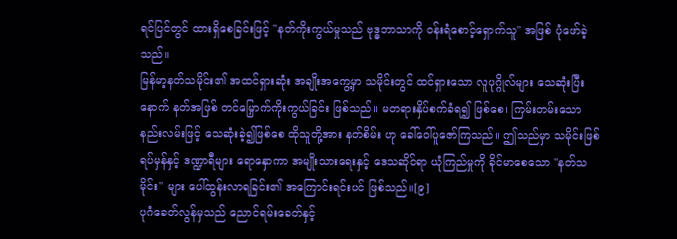ရင်ပြင်တွင် ထားရှိစေခြင်းဖြင့် "နတ်ကိုးကွယ်မှုသည် ဗုဒ္ဓဘာသာကို ဝန်းရံစောင့်ရှောက်သူ" အဖြစ် ပုံဖော်ခဲ့သည်။
မြန်မာ့နတ်သမိုင်း၏ အထင်ရှားဆုံး အချိုးအကွေ့မှာ သမိုင်းတွင် ထင်ရှားသော လူပုဂ္ဂိုလ်များ သေဆုံးပြီးနောက် နတ်အဖြစ် တင်မြှောက်ကိုးကွယ်ခြင်း ဖြစ်သည်။ မတရားနှိပ်စက်ခံရ၍ ဖြစ်စေ၊ ကြမ်းတမ်းသော နည်းလမ်းဖြင့် သေဆုံးခဲ့၍ဖြစ်စေ ထိုသူတို့အား နတ်စိမ်း ဟု ခေါ်ဝေါ်ပူဇော်ကြသည်။ ဤသည်မှာ သမိုင်းဖြစ်ရပ်မှန်နှင့် ဒဏ္ဍာရီများ ရောနှောကာ အမျိုးသားရေးနှင့် ဒေသဆိုင်ရာ ယုံကြည်မှုကို ခိုင်မာစေသော "နတ်သမိုင်း" များ ပေါ်ထွန်းလာရခြင်း၏ အကြောင်းရင်းပင် ဖြစ်သည်။[၉]
ပုဂံခေတ်လွန်မှသည် ညောင်ရမ်းခေတ်နှင့်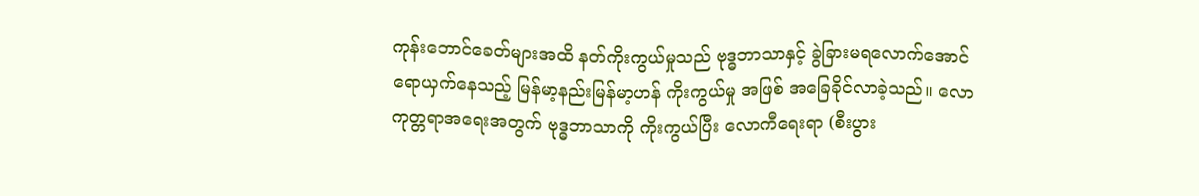ကုန်းဘောင်ခေတ်များအထိ နတ်ကိုးကွယ်မှုသည် ဗုဒ္ဓဘာသာနှင့် ခွဲခြားမရလောက်အောင် ရောယှက်နေသည့် မြန်မာ့နည်းမြန်မာ့ဟန် ကိုးကွယ်မှု အဖြစ် အခြေခိုင်လာခဲ့သည်။ လောကုတ္တရာအရေးအတွက် ဗုဒ္ဓဘာသာကို ကိုးကွယ်ပြီး လောကီရေးရာ (စီးပွား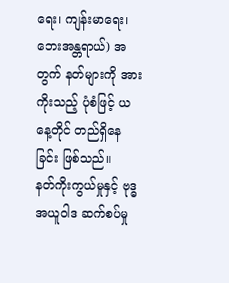ရေး၊ ကျန်းမာရေး၊ ဘေးအန္တရာယ်) အတွက် နတ်များကို အားကိုးသည့် ပုံစံဖြင့် ယနေ့တိုင် တည်ရှိနေခြင်း ဖြစ်သည်။
နတ်ကိုးကွယ်မှုနှင့် ဗုဒ္ဓအယူဝါဒ ဆက်စပ်မှု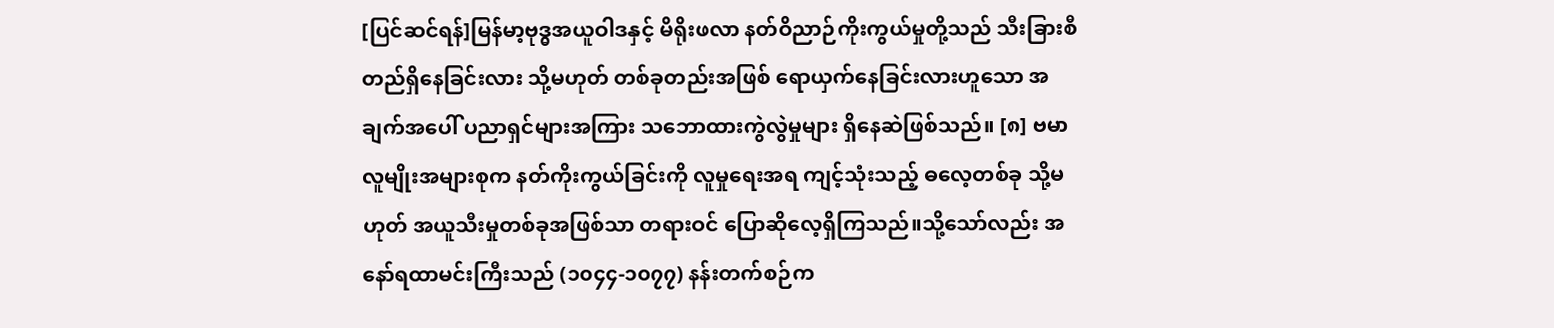[ပြင်ဆင်ရန်]မြန်မာ့ဗုဒ္ဓအယူဝါဒနှင့် မိရိုးဖလာ နတ်ဝိညာဉ်ကိုးကွယ်မှုတို့သည် သီးခြားစီ တည်ရှိနေခြင်းလား သို့မဟုတ် တစ်ခုတည်းအဖြစ် ရောယှက်နေခြင်းလားဟူသော အချက်အပေါ် ပညာရှင်များအကြား သဘောထားကွဲလွဲမှုများ ရှိနေဆဲဖြစ်သည်။ [၈] ဗမာလူမျိုးအများစုက နတ်ကိုးကွယ်ခြင်းကို လူမှုရေးအရ ကျင့်သုံးသည့် ဓလေ့တစ်ခု သို့မဟုတ် အယူသီးမှုတစ်ခုအဖြစ်သာ တရားဝင် ပြောဆိုလေ့ရှိကြသည်။သို့သော်လည်း အနော်ရထာမင်းကြီးသည် (၁၀၄၄-၁၀၇၇) နန်းတက်စဉ်က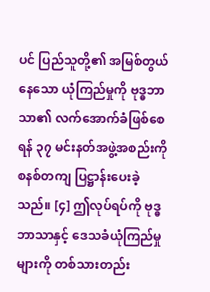ပင် ပြည်သူတို့၏ အမြစ်တွယ်နေသော ယုံကြည်မှုကို ဗုဒ္ဓဘာသာ၏ လက်အောက်ခံဖြစ်စေရန် ၃၇ မင်းနတ်အဖွဲ့အစည်းကို စနစ်တကျ ပြဋ္ဌာန်းပေးခဲ့သည်။ [၄] ဤလုပ်ရပ်ကို ဗုဒ္ဓဘာသာနှင့် ဒေသခံယုံကြည်မှုများကို တစ်သားတည်း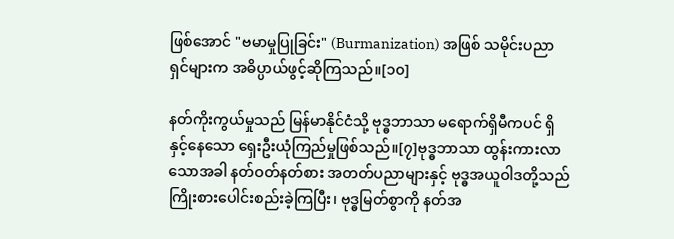ဖြစ်အောင် "ဗမာမှုပြုခြင်း" (Burmanization) အဖြစ် သမိုင်းပညာရှင်များက အဓိပ္ပာယ်ဖွင့်ဆိုကြသည်။[၁၀]

နတ်ကိုးကွယ်မှုသည် မြန်မာနိုင်ငံသို့ ဗုဒ္ဓဘာသာ မရောက်ရှိမီကပင် ရှိနှင့်နေသော ရှေးဦးယုံကြည်မှုဖြစ်သည်။[၇]ဗုဒ္ဓဘာသာ ထွန်းကားလာသောအခါ နတ်ဝတ်နတ်စား အတတ်ပညာများနှင့် ဗုဒ္ဓအယူဝါဒတို့သည် ကြိုးစားပေါင်းစည်းခဲ့ကြပြီး၊ ဗုဒ္ဓမြတ်စွာကို နတ်အ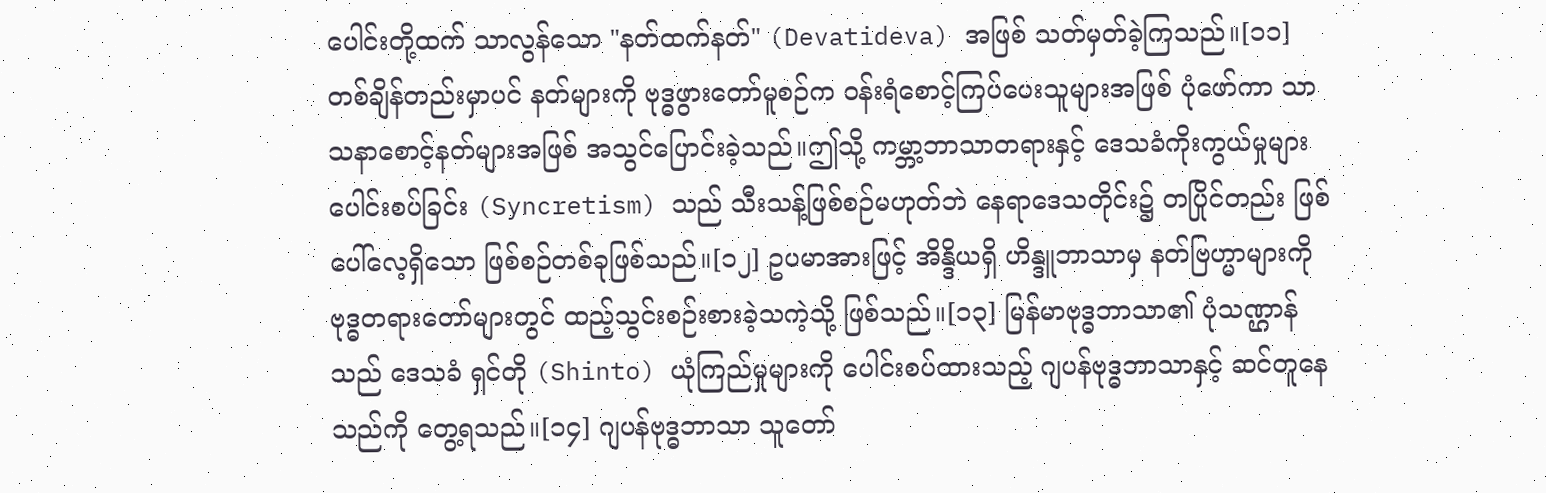ပေါင်းတို့ထက် သာလွန်သော "နတ်ထက်နတ်" (Devatideva) အဖြစ် သတ်မှတ်ခဲ့ကြသည်။[၁၁] တစ်ချိန်တည်းမှာပင် နတ်များကို ဗုဒ္ဓဖွားတော်မူစဉ်က ဝန်းရံစောင့်ကြပ်ပေးသူများအဖြစ် ပုံဖော်ကာ သာသနာစောင့်နတ်များအဖြစ် အသွင်ပြောင်းခဲ့သည်။ဤသို့ ကမ္ဘာ့ဘာသာတရားနှင့် ဒေသခံကိုးကွယ်မှုများ ပေါင်းစပ်ခြင်း (Syncretism) သည် သီးသန့်ဖြစ်စဉ်မဟုတ်ဘဲ နေရာဒေသတိုင်း၌ တပြိုင်တည်း ဖြစ်ပေါ်လေ့ရှိသော ဖြစ်စဉ်တစ်ခုဖြစ်သည်။[၁၂] ဥပမာအားဖြင့် အိန္ဒိယရှိ ဟိန္ဒူဘာသာမှ နတ်ဗြဟ္မာများကို ဗုဒ္ဓတရားတော်များတွင် ထည့်သွင်းစဉ်းစားခဲ့သကဲ့သို့ ဖြစ်သည်။[၁၃] မြန်မာဗုဒ္ဓဘာသာ၏ ပုံသဏ္ဌာန်သည် ဒေသခံ ရှင်တို (Shinto) ယုံကြည်မှုများကို ပေါင်းစပ်ထားသည့် ဂျပန်ဗုဒ္ဓဘာသာနှင့် ဆင်တူနေသည်ကို တွေ့ရသည်။[၁၄] ဂျပန်ဗုဒ္ဓဘာသာ သူတော်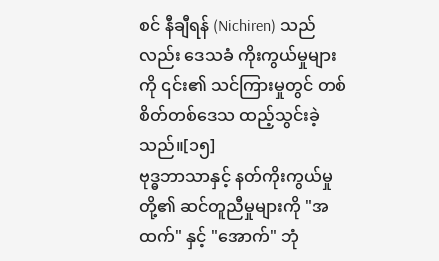စင် နီချီရန် (Nichiren) သည်လည်း ဒေသခံ ကိုးကွယ်မှုများကို ၎င်း၏ သင်ကြားမှုတွင် တစ်စိတ်တစ်ဒေသ ထည့်သွင်းခဲ့သည်။[၁၅]
ဗုဒ္ဓဘာသာနှင့် နတ်ကိုးကွယ်မှုတို့၏ ဆင်တူညီမှုများကို "အထက်" နှင့် "အောက်" ဘုံ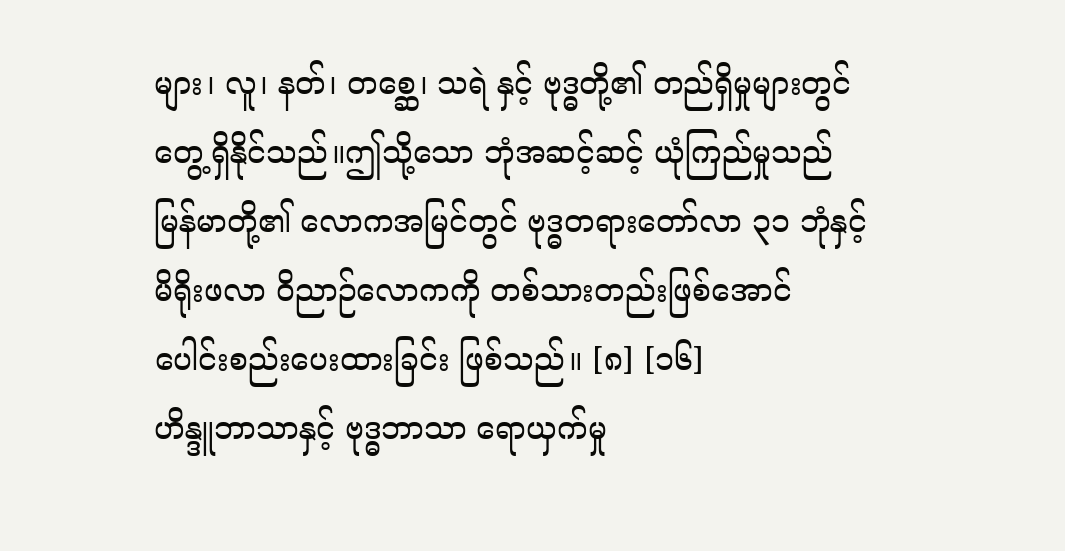များ၊ လူ၊ နတ်၊ တစ္ဆေ၊ သရဲ နှင့် ဗုဒ္ဓတို့၏ တည်ရှိမှုများတွင် တွေ့ရှိနိုင်သည်။ဤသို့သော ဘုံအဆင့်ဆင့် ယုံကြည်မှုသည် မြန်မာတို့၏ လောကအမြင်တွင် ဗုဒ္ဓတရားတော်လာ ၃၁ ဘုံနှင့် မိရိုးဖလာ ဝိညာဉ်လောကကို တစ်သားတည်းဖြစ်အောင် ပေါင်းစည်းပေးထားခြင်း ဖြစ်သည်။ [၈] [၁၆]
ဟိန္ဒူဘာသာနှင့် ဗုဒ္ဓဘာသာ ရောယှက်မှု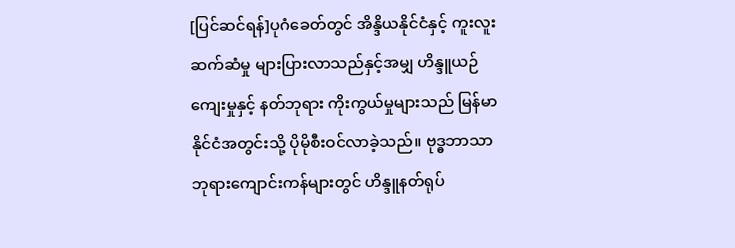[ပြင်ဆင်ရန်]ပုဂံခေတ်တွင် အိန္ဒိယနိုင်ငံနှင့် ကူးလူးဆက်ဆံမှု များပြားလာသည်နှင့်အမျှ ဟိန္ဒူယဉ်ကျေးမှုနှင့် နတ်ဘုရား ကိုးကွယ်မှုများသည် မြန်မာနိုင်ငံအတွင်းသို့ ပိုမိုစီးဝင်လာခဲ့သည်။ ဗုဒ္ဓဘာသာ ဘုရားကျောင်းကန်များတွင် ဟိန္ဒူနတ်ရုပ်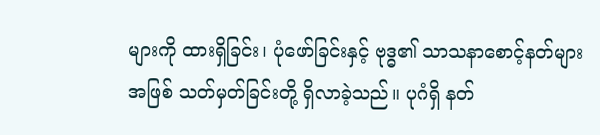များကို ထားရှိခြင်း၊ ပုံဖော်ခြင်းနှင့် ဗုဒ္ဓ၏ သာသနာစောင့်နတ်များအဖြစ် သတ်မှတ်ခြင်းတို့ ရှိလာခဲ့သည်။ ပုဂံရှိ နတ်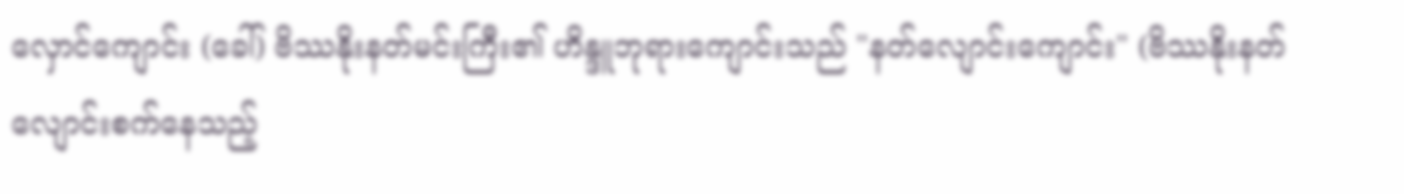လှောင်ကျောင်း (ခေါ်) ဗိဿနိုးနတ်မင်းကြီး၏ ဟိန္ဒူဘုရားကျောင်းသည် "နတ်လျောင်းကျောင်း" (ဗိဿနိုးနတ် လျောင်းစက်နေသည့်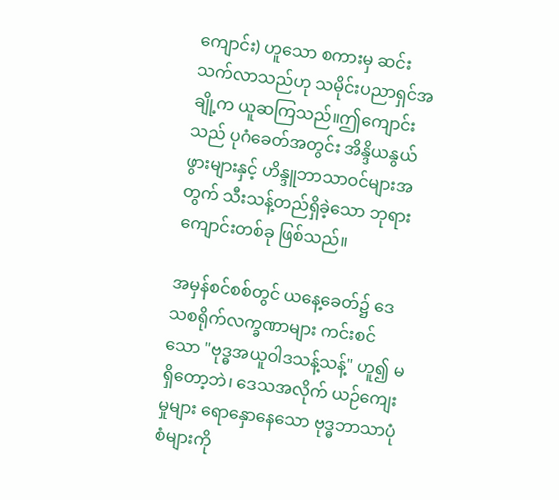ကျောင်း) ဟူသော စကားမှ ဆင်းသက်လာသည်ဟု သမိုင်းပညာရှင်အချို့က ယူဆကြသည်။ဤကျောင်းသည် ပုဂံခေတ်အတွင်း အိန္ဒိယနွယ်ဖွားများနှင့် ဟိန္ဒူဘာသာဝင်များအတွက် သီးသန့်တည်ရှိခဲ့သော ဘုရားကျောင်းတစ်ခု ဖြစ်သည်။

အမှန်စင်စစ်တွင် ယနေ့ခေတ်၌ ဒေသစရိုက်လက္ခဏာများ ကင်းစင်သော "ဗုဒ္ဓအယူဝါဒသန့်သန့်" ဟူ၍ မရှိတော့ဘဲ၊ ဒေသအလိုက် ယဉ်ကျေးမှုများ ရောနှောနေသော ဗုဒ္ဓဘာသာပုံစံများကို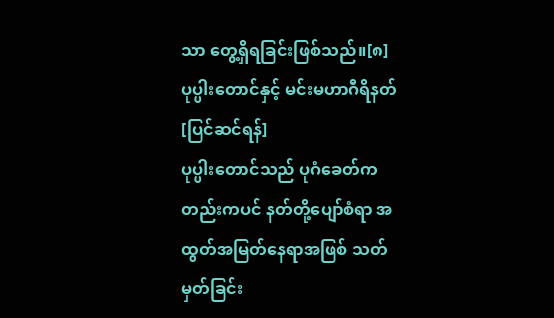သာ တွေ့ရှိရခြင်းဖြစ်သည်။[၈]
ပုပ္ပါးတောင်နှင့် မင်းမဟာဂီရိနတ်
[ပြင်ဆင်ရန်]
ပုပ္ပါးတောင်သည် ပုဂံခေတ်ကတည်းကပင် နတ်တို့ပျော်စံရာ အထွတ်အမြတ်နေရာအဖြစ် သတ်မှတ်ခြင်း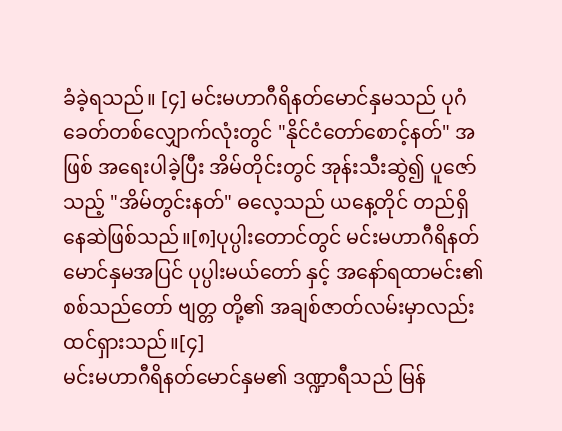ခံခဲ့ရသည်။ [၄] မင်းမဟာဂီရိနတ်မောင်နှမသည် ပုဂံခေတ်တစ်လျှောက်လုံးတွင် "နိုင်ငံတော်စောင့်နတ်" အဖြစ် အရေးပါခဲ့ပြီး အိမ်တိုင်းတွင် အုန်းသီးဆွဲ၍ ပူဇော်သည့် "အိမ်တွင်းနတ်" ဓလေ့သည် ယနေ့တိုင် တည်ရှိနေဆဲဖြစ်သည်။[၈]ပုပ္ပါးတောင်တွင် မင်းမဟာဂီရိနတ်မောင်နှမအပြင် ပုပ္ပါးမယ်တော် နှင့် အနော်ရထာမင်း၏ စစ်သည်တော် ဗျတ္တ တို့၏ အချစ်ဇာတ်လမ်းမှာလည်း ထင်ရှားသည်။[၄]
မင်းမဟာဂီရိနတ်မောင်နှမ၏ ဒဏ္ဍာရီသည် မြန်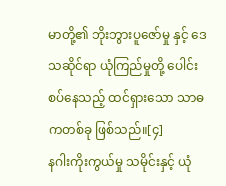မာတို့၏ ဘိုးဘွားပူဇော်မှု နှင့် ဒေသဆိုင်ရာ ယုံကြည်မှုတို့ ပေါင်းစပ်နေသည့် ထင်ရှားသော သာဓကတစ်ခု ဖြစ်သည်။[၄]
နဂါးကိုးကွယ်မှု သမိုင်းနှင့် ယုံ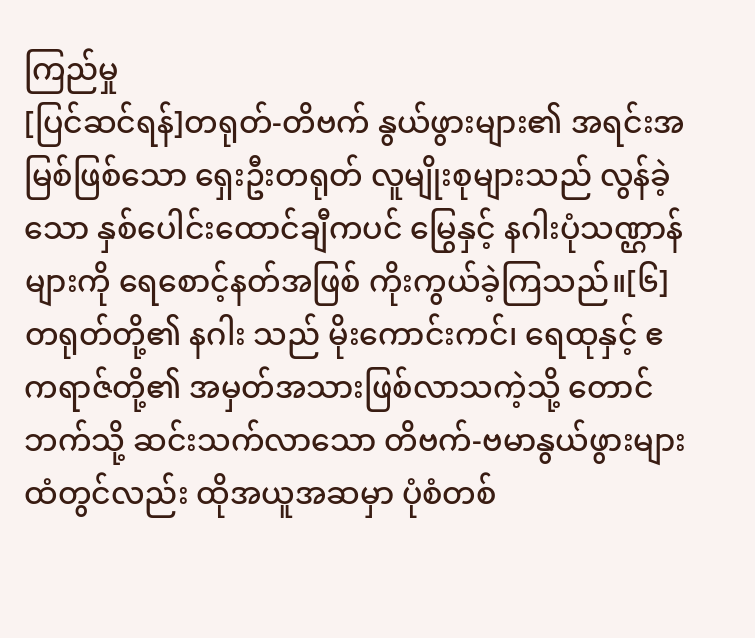ကြည်မှု
[ပြင်ဆင်ရန်]တရုတ်-တိဗက် နွယ်ဖွားများ၏ အရင်းအမြစ်ဖြစ်သော ရှေးဦးတရုတ် လူမျိုးစုများသည် လွန်ခဲ့သော နှစ်ပေါင်းထောင်ချီကပင် မြွေနှင့် နဂါးပုံသဏ္ဌာန်များကို ရေစောင့်နတ်အဖြစ် ကိုးကွယ်ခဲ့ကြသည်။[၆] တရုတ်တို့၏ နဂါး သည် မိုးကောင်းကင်၊ ရေထုနှင့် ဧကရာဇ်တို့၏ အမှတ်အသားဖြစ်လာသကဲ့သို့ တောင်ဘက်သို့ ဆင်းသက်လာသော တိဗက်-ဗမာနွယ်ဖွားများထံတွင်လည်း ထိုအယူအဆမှာ ပုံစံတစ်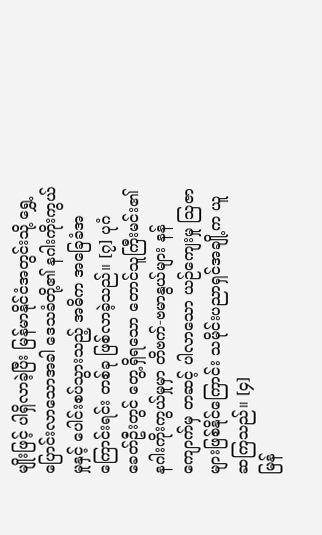မျိုးဖြင့် ပါရှိလာခဲ့ပြီး မြန်မာနိုင်ငံအတွင်းသို့ ရွှေ့ပြောင်းလာသောအခါ ဒေသခံတို့၏ နဂါးကိုးကွယ်မှုနှင့် ပေါင်းစပ်သွားသည့် အဓိက အခြေခံအကြောင်းရင်း တစ်ခု ဖြစ်လာခဲ့သည်။ [၇] ပုဂံခေတ်ဦးတွင် တွေ့ရှိရသော တောင်သူကြီးမင်း၏ နဂါးကိုးကွယ်မှုမှာ တိဗက်-ဗမာနွယ်များ နန်ကျောက်မှ တဆင့် ပါလာသော ယဉ်ကျေးမှု ဩဇာများဖြစ်နိုင်ကြောင်း သမိုင်းပညာရှင်အချို့က ယူဆကြသည်။ [၄]
မြန်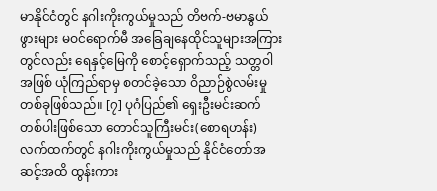မာနိုင်ငံတွင် နဂါးကိုးကွယ်မှုသည် တိဗက်-ဗမာနွယ်ဖွားများ မဝင်ရောက်မီ အခြေချနေထိုင်သူများအကြား တွင်လည်း ရေနှင့်မြေကို စောင့်ရှောက်သည့် သတ္တဝါအဖြစ် ယုံကြည်ရာမှ စတင်ခဲ့သော ဝိညာဉ်စွဲလမ်းမှု တစ်ခုဖြစ်သည်။ [၇] ပုဂံပြည်၏ ရှေးဦးမင်းဆက် တစ်ပါးဖြစ်သော တောင်သူကြီးမင်း(စောရဟန်း) လက်ထက်တွင် နဂါးကိုးကွယ်မှုသည် နိုင်ငံတော်အဆင့်အထိ ထွန်းကား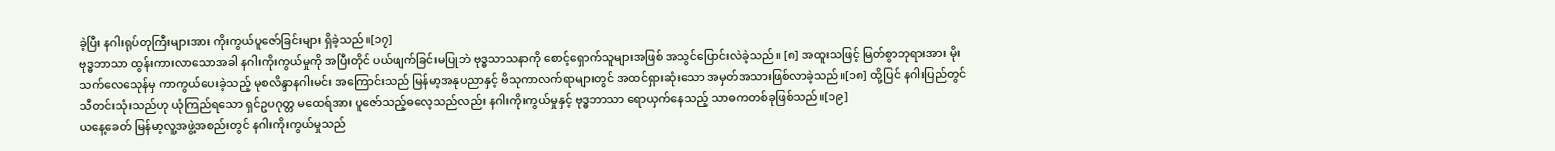ခဲ့ပြီး နဂါးရုပ်တုကြီးများအား ကိုးကွယ်ပူဇော်ခြင်းများ ရှိခဲ့သည်။[၁၇]
ဗုဒ္ဓဘာသာ ထွန်းကားလာသောအခါ နဂါးကိုးကွယ်မှုကို အပြီးတိုင် ပယ်ဖျက်ခြင်းမပြုဘဲ ဗုဒ္ဓသာသနာကို စောင့်ရှောက်သူများအဖြစ် အသွင်ပြောင်းလဲခဲ့သည်။ [၈] အထူးသဖြင့် မြတ်စွာဘုရားအား မိုးသက်လေသေုန်မှ ကာကွယ်ပေးခဲ့သည့် မုစလိန္ဒာနဂါးမင်း အကြောင်းသည် မြန်မာ့အနုပညာနှင့် ဗိသုကာလက်ရာများတွင် အထင်ရှားဆုံးသော အမှတ်အသားဖြစ်လာခဲ့သည်။[၁၈] ထို့ပြင် နဂါးပြည်တွင် သီတင်းသုံးသည်ဟု ယုံကြည်ရသော ရှင်ဥပဂုတ္တ မထေရ်အား ပူဇော်သည့်ဓလေ့သည်လည်း နဂါးကိုးကွယ်မှုနှင့် ဗုဒ္ဓဘာသာ ရောယှက်နေသည့် သာဓကတစ်ခုဖြစ်သည်။[၁၉]
ယနေ့ခေတ် မြန်မာ့လူ့အဖွဲ့အစည်းတွင် နဂါးကိုးကွယ်မှုသည်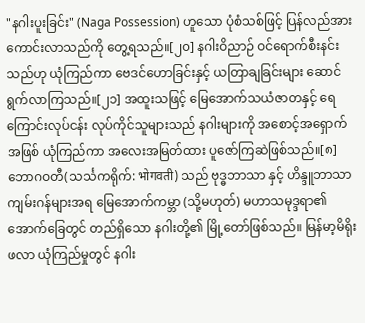"နဂါးပူးခြင်း" (Naga Possession) ဟူသော ပုံစံသစ်ဖြင့် ပြန်လည်အားကောင်းလာသည်ကို တွေ့ရသည်။[၂၀] နဂါးဝိညာဉ် ဝင်ရောက်စီးနင်းသည်ဟု ယုံကြည်ကာ ဗေဒင်ဟောခြင်းနှင့် ယတြာချခြင်းများ ဆောင်ရွက်လာကြသည်။[၂၁] အထူးသဖြင့် မြေအောက်သယံဇာတနှင့် ရေကြောင်းလုပ်ငန်း လုပ်ကိုင်သူများသည် နဂါးများကို အစောင့်အရှောက်အဖြစ် ယုံကြည်ကာ အလေးအမြတ်ထား ပူဇော်ကြဆဲဖြစ်သည်။[၈] ဘောဂဝတီ(သင်္သကရိုက်: भोगवती) သည် ဗုဒ္ဓဘာသာ နှင့် ဟိန္ဒူဘာသာ ကျမ်းဂန်များအရ မြေအောက်ကမ္ဘာ (သို့မဟုတ်) မဟာသမုဒ္ဒရာ၏ အောက်ခြေတွင် တည်ရှိသော နဂါးတို့၏ မြို့တော်ဖြစ်သည်။ မြန်မာ့မိရိုးဖလာ ယုံကြည်မှုတွင် နဂါး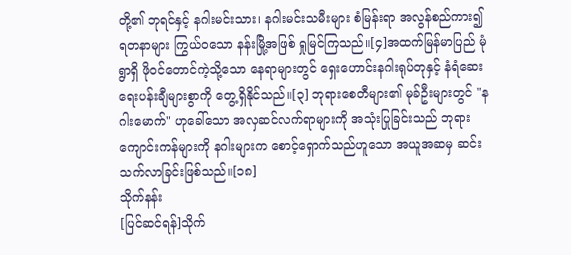တို့၏ ဘုရင်နှင့် နဂါးမင်းသား၊ နဂါးမင်းသမီးများ စံမြန်းရာ အလွန်စည်ကား၍ ရတနာများ ကြွယ်ဝသော နန်းမြို့အဖြစ် ရှုမြင်ကြသည်။[၄]အထက်မြန်မာပြည် မုံရွာရှိ ဖိုဝင်တောင်ကဲ့သို့သော နေရာများတွင် ရှေးဟောင်းနဂါးရုပ်တုနှင့် နံရံဆေးရေးပန်းချီများစွာကို တွေ့ရှိနိုင်သည်။[၃] ဘုရားစေတီများ၏ မုခ်ဦးများတွင် "နဂါးမောက်" ဟုခေါ်သော အလှဆင်လက်ရာများကို အသုံးပြုခြင်းသည် ဘုရားကျောင်းကန်များကို နဂါးများက စောင့်ရှောက်သည်ဟူသော အယူအဆမှ ဆင်းသက်လာခြင်းဖြစ်သည်။[၁၈]
သိုက်နန်း
[ပြင်ဆင်ရန်]သိုက်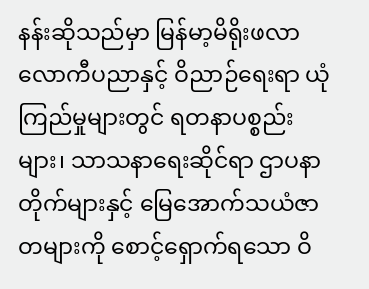နန်းဆိုသည်မှာ မြန်မာ့မိရိုးဖလာ လောကီပညာနှင့် ဝိညာဉ်ရေးရာ ယုံကြည်မှုများတွင် ရတနာပစ္စည်းများ၊ သာသနာရေးဆိုင်ရာ ဌာပနာတိုက်များနှင့် မြေအောက်သယံဇာတများကို စောင့်ရှောက်ရသော ဝိ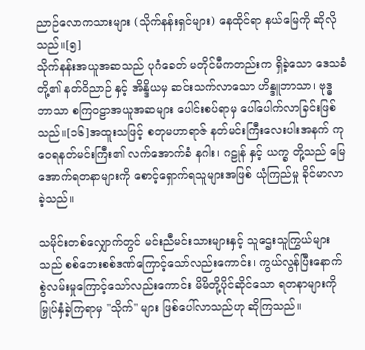ညာဉ်လောကသားများ (သိုက်နန်းရှင်များ) နေထိုင်ရာ နယ်မြေကို ဆိုလိုသည်။[၅]
သိုက်နန်းအယူအဆသည် ပုဂံခေတ် မတိုင်မီကတည်းက ရှိခဲ့သော ဒေသခံတို့၏ နတ်ဝိညာဉ် နှင့် အိန္ဒိယမှ ဆင်းသက်လာသော ဟိန္ဒူဘာသာ၊ ဗုဒ္ဓဘာသာ စကြဝဠာအယူအဆများ ပေါင်းစပ်ရာမှ ပေါ်ပေါက်လာခြင်းဖြစ်သည်။[၁၆]အထူးသဖြင့် စတုမဟာရာဇ် နတ်မင်းကြီးလေးပါးအနက် ကုဝေရနတ်မင်းကြီး၏ လက်အောက်ခံ နဂါး၊ ဂဠုန် နှင့် ယက္ခ တို့သည် မြေအောက်ရတနာများကို စောင့်ရှောက်ရသူများအဖြစ် ယုံကြည်မှု ခိုင်မာလာခဲ့သည်။

သမိုင်းတစ်လျှောက်တွင် မင်းညီမင်းသားများနှင့် သူဌေးသူကြွယ်များသည် စစ်ဘေးစစ်ဒဏ်ကြောင့်သော်လည်းကောင်း၊ ကွယ်လွန်ပြီးနောက် စွဲလမ်းမှုကြောင့်သော်လည်းကောင်း မိမိတို့ပိုင်ဆိုင်သော ရတနာများကို မြှုပ်နှံခဲ့ကြရာမှ "သိုက်" များ ဖြစ်ပေါ်လာသည်ဟု ဆိုကြသည်။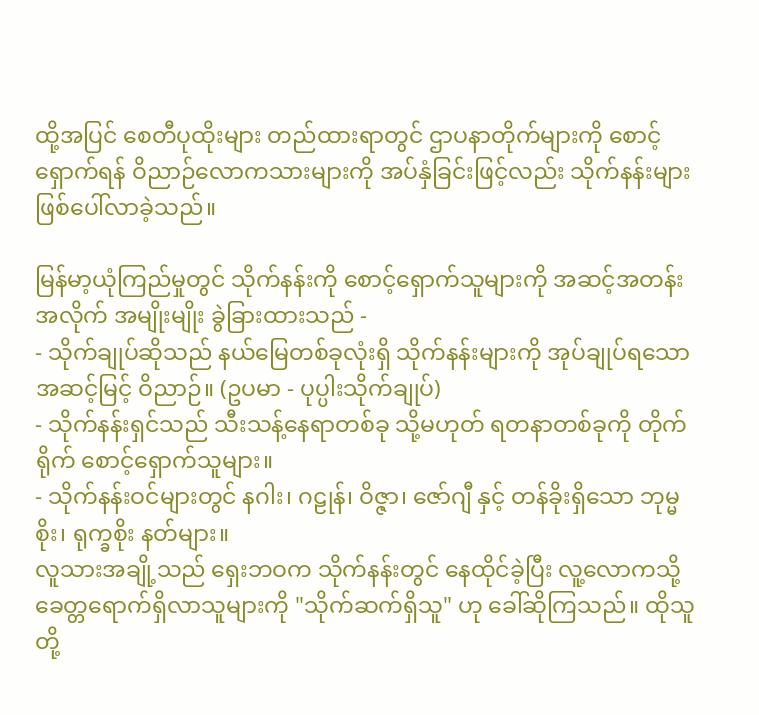ထို့အပြင် စေတီပုထိုးများ တည်ထားရာတွင် ဌာပနာတိုက်များကို စောင့်ရှောက်ရန် ဝိညာဉ်လောကသားများကို အပ်နှံခြင်းဖြင့်လည်း သိုက်နန်းများ ဖြစ်ပေါ်လာခဲ့သည်။

မြန်မာ့ယုံကြည်မှုတွင် သိုက်နန်းကို စောင့်ရှောက်သူများကို အဆင့်အတန်းအလိုက် အမျိုးမျိုး ခွဲခြားထားသည် -
- သိုက်ချုပ်ဆိုသည် နယ်မြေတစ်ခုလုံးရှိ သိုက်နန်းများကို အုပ်ချုပ်ရသော အဆင့်မြင့် ဝိညာဉ်။ (ဥပမာ - ပုပ္ပါးသိုက်ချုပ်)
- သိုက်နန်းရှင်သည် သီးသန့်နေရာတစ်ခု သို့မဟုတ် ရတနာတစ်ခုကို တိုက်ရိုက် စောင့်ရှောက်သူများ။
- သိုက်နန်းဝင်များတွင် နဂါး၊ ဂဠုန်၊ ဝိဇ္ဇာ၊ ဇော်ဂျီ နှင့် တန်ခိုးရှိသော ဘုမ္မစိုး၊ ရုက္ခစိုး နတ်များ။
လူသားအချို့သည် ရှေးဘဝက သိုက်နန်းတွင် နေထိုင်ခဲ့ပြီး လူ့လောကသို့ ခေတ္တရောက်ရှိလာသူများကို "သိုက်ဆက်ရှိသူ" ဟု ခေါ်ဆိုကြသည်။ ထိုသူတို့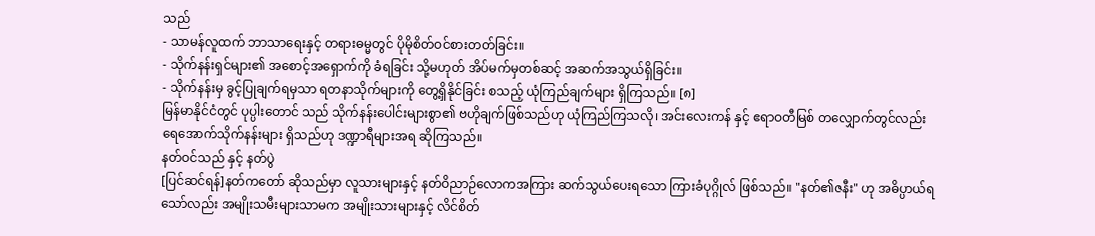သည်
- သာမန်လူထက် ဘာသာရေးနှင့် တရားဓမ္မတွင် ပိုမိုစိတ်ဝင်စားတတ်ခြင်း။
- သိုက်နန်းရှင်များ၏ အစောင့်အရှောက်ကို ခံရခြင်း သို့မဟုတ် အိပ်မက်မှတစ်ဆင့် အဆက်အသွယ်ရှိခြင်း။
- သိုက်နန်းမှ ခွင့်ပြုချက်ရမှသာ ရတနာသိုက်များကို တွေ့ရှိနိုင်ခြင်း စသည့် ယုံကြည်ချက်များ ရှိကြသည်။ [၈]
မြန်မာနိုင်ငံတွင် ပုပ္ပါးတောင် သည် သိုက်နန်းပေါင်းများစွာ၏ ဗဟိုချက်ဖြစ်သည်ဟု ယုံကြည်ကြသလို၊ အင်းလေးကန် နှင့် ဧရာဝတီမြစ် တလျှောက်တွင်လည်း ရေအောက်သိုက်နန်းများ ရှိသည်ဟု ဒဏ္ဍာရီများအရ ဆိုကြသည်။
နတ်ဝင်သည် နှင့် နတ်ပွဲ
[ပြင်ဆင်ရန်]နတ်ကတော် ဆိုသည်မှာ လူသားများနှင့် နတ်ဝိညာဉ်လောကအကြား ဆက်သွယ်ပေးရသော ကြားခံပုဂ္ဂိုလ် ဖြစ်သည်။ "နတ်၏ဇနီး" ဟု အဓိပ္ပာယ်ရသော်လည်း အမျိုးသမီးများသာမက အမျိုးသားများနှင့် လိင်စိတ်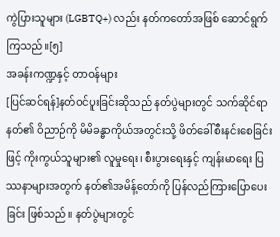ကွဲပြားသူများ (LGBTQ+) လည်း နတ်ကတော်အဖြစ် ဆောင်ရွက်ကြသည်။[၅]
အခန်းကဏ္ဍနှင့် တာဝန်များ
[ပြင်ဆင်ရန်]နတ်ဝင်ပူးခြင်းဆိုသည် နတ်ပွဲများတွင် သက်ဆိုင်ရာနတ်၏ ဝိညာဉ်ကို မိမိခန္ဓာကိုယ်အတွင်းသို့ ဖိတ်ခေါ်စီးနင်းစေခြင်းဖြင့် ကိုးကွယ်သူများ၏ လူမှုရေး၊ စီးပွားရေးနှင့် ကျန်းမာရေး ပြဿနာများအတွက် နတ်၏အမိန့်တော်ကို ပြန်လည်ကြားပြောပေးခြင်း ဖြစ်သည်။ နတ်ပွဲများတွင်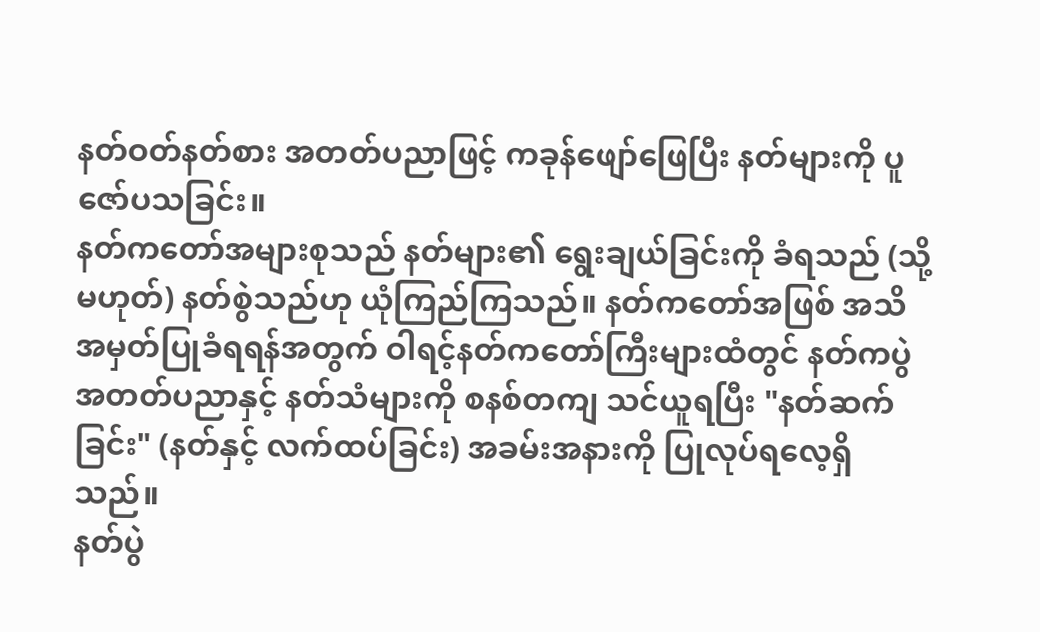နတ်ဝတ်နတ်စား အတတ်ပညာဖြင့် ကခုန်ဖျော်ဖြေပြီး နတ်များကို ပူဇော်ပသခြင်း။
နတ်ကတော်အများစုသည် နတ်များ၏ ရွေးချယ်ခြင်းကို ခံရသည် (သို့မဟုတ်) နတ်စွဲသည်ဟု ယုံကြည်ကြသည်။ နတ်ကတော်အဖြစ် အသိအမှတ်ပြုခံရရန်အတွက် ဝါရင့်နတ်ကတော်ကြီးများထံတွင် နတ်ကပွဲ အတတ်ပညာနှင့် နတ်သံများကို စနစ်တကျ သင်ယူရပြီး "နတ်ဆက်ခြင်း" (နတ်နှင့် လက်ထပ်ခြင်း) အခမ်းအနားကို ပြုလုပ်ရလေ့ရှိသည်။
နတ်ပွဲ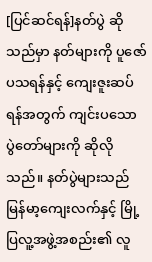[ပြင်ဆင်ရန်]နတ်ပွဲ ဆိုသည်မှာ နတ်များကို ပူဇော်ပသရန်နှင့် ကျေးဇူးဆပ်ရန်အတွက် ကျင်းပသော ပွဲတော်များကို ဆိုလိုသည်။ နတ်ပွဲများသည် မြန်မာ့ကျေးလက်နှင့် မြို့ပြလူ့အဖွဲ့အစည်း၏ လူ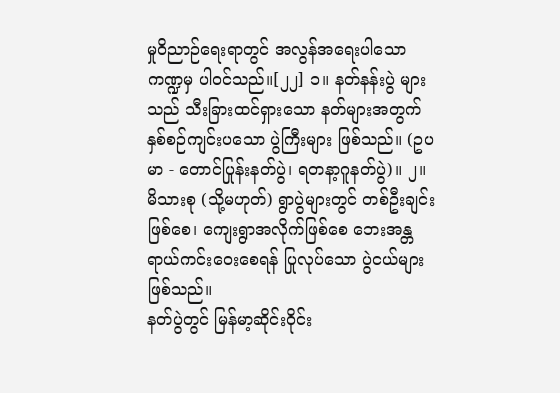မှုဝိညာဉ်ရေးရာတွင် အလွန်အရေးပါသော ကဏ္ဍမှ ပါဝင်သည်။[၂၂] ၁။ နတ်နန်းပွဲ များသည် သီးခြားထင်ရှားသော နတ်များအတွက် နှစ်စဉ်ကျင်းပသော ပွဲကြီးများ ဖြစ်သည်။ (ဥပမာ - တောင်ပြုန်းနတ်ပွဲ၊ ရတနာ့ဂူနတ်ပွဲ)။ ၂။ မိသားစု (သို့မဟုတ်) ရွာပွဲများတွင် တစ်ဦးချင်းဖြစ်စေ၊ ကျေးရွာအလိုက်ဖြစ်စေ ဘေးအန္တရာယ်ကင်းဝေးစေရန် ပြုလုပ်သော ပွဲငယ်များဖြစ်သည်။
နတ်ပွဲတွင် မြန်မာ့ဆိုင်းဝိုင်း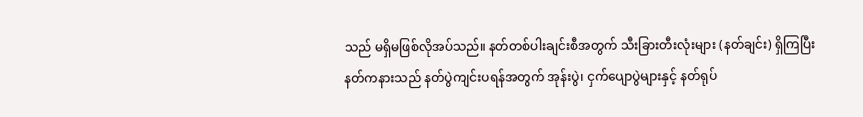သည် မရှိမဖြစ်လိုအပ်သည်။ နတ်တစ်ပါးချင်းစီအတွက် သီးခြားတီးလုံးများ (နတ်ချင်း) ရှိကြပြီး နတ်ကနားသည် နတ်ပွဲကျင်းပရန်အတွက် အုန်းပွဲ၊ ငှက်ပျောပွဲများနှင့် နတ်ရုပ်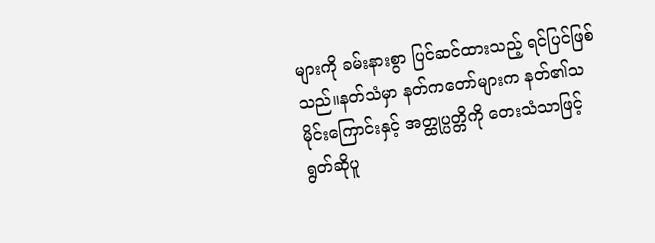များကို ခမ်းနားစွာ ပြင်ဆင်ထားသည့် ရင်ပြင်ဖြစ်သည်။နတ်သံမှာ နတ်ကတော်များက နတ်၏သမိုင်းကြောင်းနှင့် အတ္ထုပ္ပတ္တိကို တေးသံသာဖြင့် ရွတ်ဆိုပူ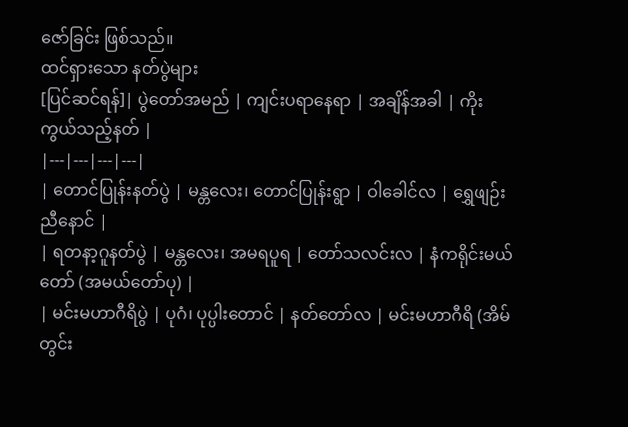ဇော်ခြင်း ဖြစ်သည်။
ထင်ရှားသော နတ်ပွဲများ
[ပြင်ဆင်ရန်]| ပွဲတော်အမည် | ကျင်းပရာနေရာ | အချိန်အခါ | ကိုးကွယ်သည့်နတ် |
|---|---|---|---|
| တောင်ပြုန်းနတ်ပွဲ | မန္တလေး၊ တောင်ပြုန်းရွာ | ဝါခေါင်လ | ရွှေဖျဉ်းညီနောင် |
| ရတနာ့ဂူနတ်ပွဲ | မန္တလေး၊ အမရပူရ | တော်သလင်းလ | နံကရိုင်းမယ်တော် (အမယ်တော်ပု) |
| မင်းမဟာဂီရိပွဲ | ပုဂံ၊ ပုပ္ပါးတောင် | နတ်တော်လ | မင်းမဟာဂီရိ (အိမ်တွင်း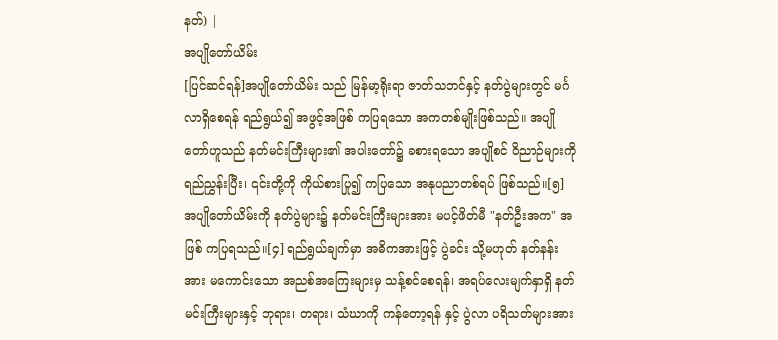နတ်) |
အပျိုတော်ယိမ်း
[ပြင်ဆင်ရန်]အပျိုတော်ယိမ်း သည် မြန်မာ့ရိုးရာ ဇာတ်သဘင်နှင့် နတ်ပွဲများတွင် မင်္ဂလာရှိစေရန် ရည်ရွယ်၍ အဖွင့်အဖြစ် ကပြရသော အကတစ်မျိုးဖြစ်သည်။ အပျိုတော်ဟူသည် နတ်မင်းကြီးများ၏ အပါးတော်၌ ခစားရသော အပျိုစင် ဝိညာဉ်များကို ရည်ညွှန်းပြီး၊ ၎င်းတို့ကို ကိုယ်စားပြု၍ ကပြသော အနုပညာတစ်ရပ် ဖြစ်သည်။[၅]
အပျိုတော်ယိမ်းကို နတ်ပွဲများ၌ နတ်မင်းကြီးများအား မပင့်ဖိတ်မီ "နတ်ဦးအက" အဖြစ် ကပြရသည်။[၄] ရည်ရွယ်ချက်မှာ အဓိကအားဖြင့် ပွဲခင်း သို့မဟုတ် နတ်နန်းအား မကောင်းသော အညစ်အကြေးများမှ သန့်စင်စေရန်၊ အရပ်လေးမျက်နှာရှိ နတ်မင်းကြီးများနှင့် ဘုရား၊ တရား၊ သံဃာကို ကန်တော့ရန် နှင့် ပွဲလာ ပရိသတ်များအား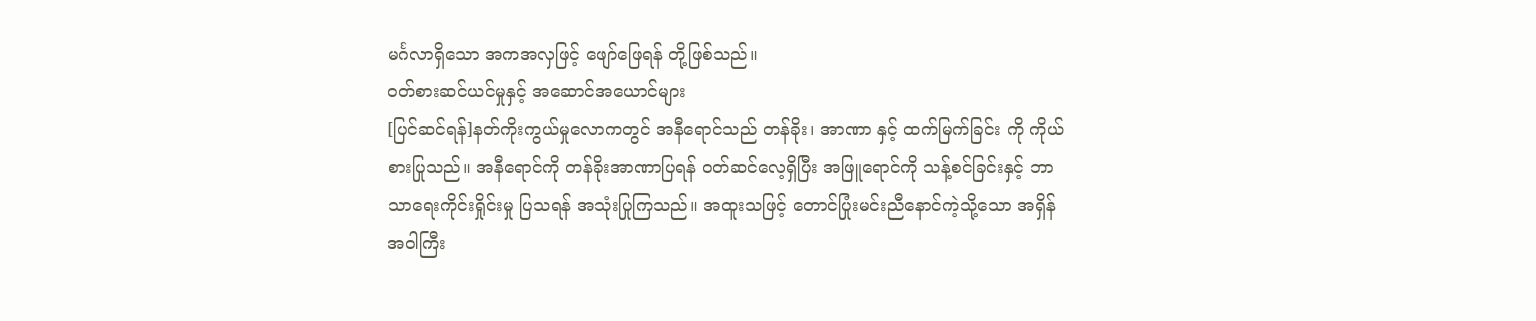မင်္ဂလာရှိသော အကအလှဖြင့် ဖျော်ဖြေရန် တို့ဖြစ်သည်။
ဝတ်စားဆင်ယင်မှုနှင့် အဆောင်အယောင်များ
[ပြင်ဆင်ရန်]နတ်ကိုးကွယ်မှုလောကတွင် အနီရောင်သည် တန်ခိုး၊ အာဏာ နှင့် ထက်မြက်ခြင်း ကို ကိုယ်စားပြုသည်။ အနီရောင်ကို တန်ခိုးအာဏာပြရန် ဝတ်ဆင်လေ့ရှိပြီး အဖြူရောင်ကို သန့်စင်ခြင်းနှင့် ဘာသာရေးကိုင်းရှိုင်းမှု ပြသရန် အသုံးပြုကြသည်။ အထူးသဖြင့် တောင်ပြုံးမင်းညီနောင်ကဲ့သို့သော အရှိန်အဝါကြီး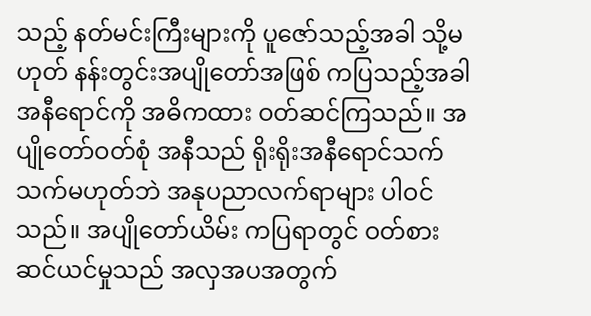သည့် နတ်မင်းကြီးများကို ပူဇော်သည့်အခါ သို့မဟုတ် နန်းတွင်းအပျိုတော်အဖြစ် ကပြသည့်အခါ အနီရောင်ကို အဓိကထား ဝတ်ဆင်ကြသည်။ အပျိုတော်ဝတ်စုံ အနီသည် ရိုးရိုးအနီရောင်သက်သက်မဟုတ်ဘဲ အနုပညာလက်ရာများ ပါဝင်သည်။ အပျိုတော်ယိမ်း ကပြရာတွင် ဝတ်စားဆင်ယင်မှုသည် အလှအပအတွက်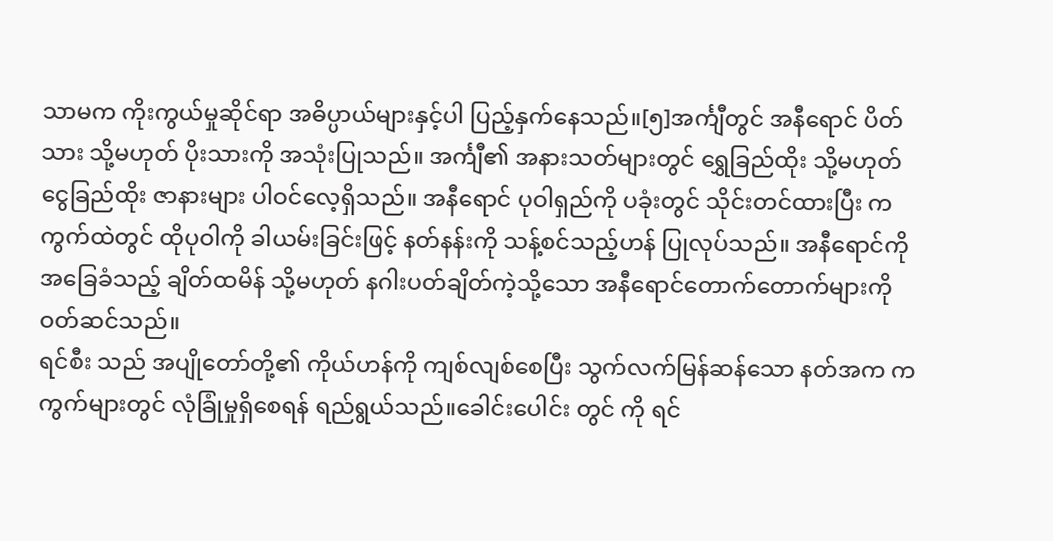သာမက ကိုးကွယ်မှုဆိုင်ရာ အဓိပ္ပာယ်များနှင့်ပါ ပြည့်နှက်နေသည်။[၅]အင်္ကျီတွင် အနီရောင် ပိတ်သား သို့မဟုတ် ပိုးသားကို အသုံးပြုသည်။ အင်္ကျီ၏ အနားသတ်များတွင် ရွှေခြည်ထိုး သို့မဟုတ် ငွေခြည်ထိုး ဇာနားများ ပါဝင်လေ့ရှိသည်။ အနီရောင် ပုဝါရှည်ကို ပခုံးတွင် သိုင်းတင်ထားပြီး ကကွက်ထဲတွင် ထိုပုဝါကို ခါယမ်းခြင်းဖြင့် နတ်နန်းကို သန့်စင်သည့်ဟန် ပြုလုပ်သည်။ အနီရောင်ကို အခြေခံသည့် ချိတ်ထမိန် သို့မဟုတ် နဂါးပတ်ချိတ်ကဲ့သို့သော အနီရောင်တောက်တောက်များကို ဝတ်ဆင်သည်။
ရင်စီး သည် အပျိုတော်တို့၏ ကိုယ်ဟန်ကို ကျစ်လျစ်စေပြီး သွက်လက်မြန်ဆန်သော နတ်အက ကကွက်များတွင် လုံခြုံမှုရှိစေရန် ရည်ရွယ်သည်။ခေါင်းပေါင်း တွင် ကို ရင်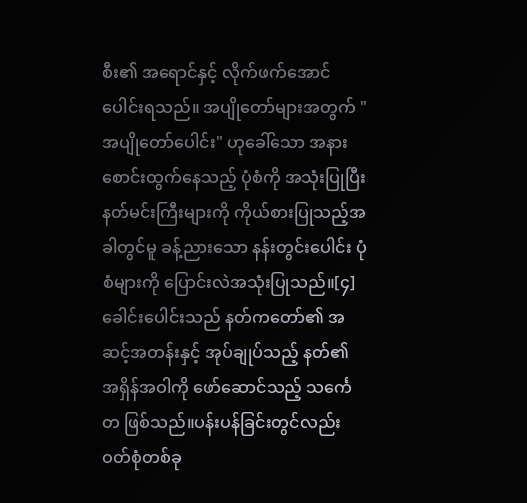စီး၏ အရောင်နှင့် လိုက်ဖက်အောင် ပေါင်းရသည်။ အပျိုတော်များအတွက် "အပျိုတော်ပေါင်း" ဟုခေါ်သော အနားစောင်းထွက်နေသည့် ပုံစံကို အသုံးပြုပြီး နတ်မင်းကြီးများကို ကိုယ်စားပြုသည့်အခါတွင်မူ ခန့်ညားသော နန်းတွင်းပေါင်း ပုံစံများကို ပြောင်းလဲအသုံးပြုသည်။[၄]ခေါင်းပေါင်းသည် နတ်ကတော်၏ အဆင့်အတန်းနှင့် အုပ်ချုပ်သည့် နတ်၏ အရှိန်အဝါကို ဖော်ဆောင်သည့် သင်္ကေတ ဖြစ်သည်။ပန်းပန်ခြင်းတွင်လည်း ဝတ်စုံတစ်ခု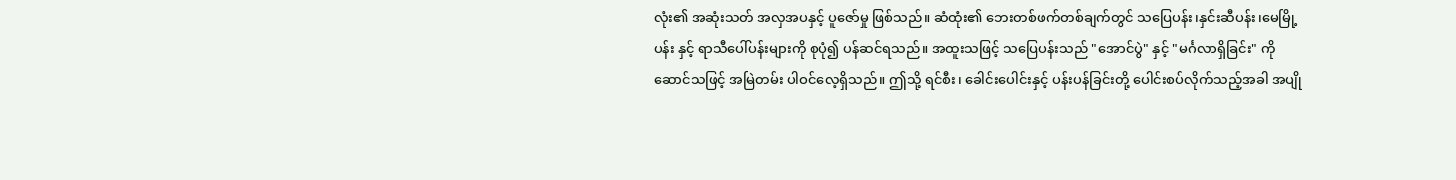လုံး၏ အဆုံးသတ် အလှအပနှင့် ပူဇော်မှု ဖြစ်သည်။ ဆံထုံး၏ ဘေးတစ်ဖက်တစ်ချက်တွင် သပြေပန်း၊နှင်းဆီပန်း၊မေမြို့ပန်း နှင့် ရာသီပေါ်ပန်းများကို စုပုံ၍ ပန်ဆင်ရသည်။ အထူးသဖြင့် သပြေပန်းသည် "အောင်ပွဲ" နှင့် "မင်္ဂလာရှိခြင်း" ကို ဆောင်သဖြင့် အမြဲတမ်း ပါဝင်လေ့ရှိသည်။ ဤသို့ ရင်စီး၊ ခေါင်းပေါင်းနှင့် ပန်းပန်ခြင်းတို့ ပေါင်းစပ်လိုက်သည့်အခါ အပျို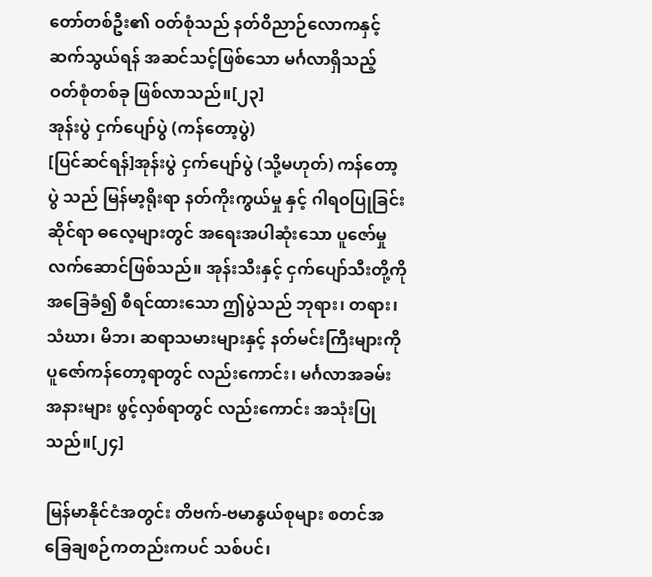တော်တစ်ဦး၏ ဝတ်စုံသည် နတ်ဝိညာဉ်လောကနှင့် ဆက်သွယ်ရန် အဆင်သင့်ဖြစ်သော မင်္ဂလာရှိသည့် ဝတ်စုံတစ်ခု ဖြစ်လာသည်။[၂၃]
အုန်းပွဲ ငှက်ပျော်ပွဲ (ကန်တော့ပွဲ)
[ပြင်ဆင်ရန်]အုန်းပွဲ ငှက်ပျော်ပွဲ (သို့မဟုတ်) ကန်တော့ပွဲ သည် မြန်မာ့ရိုးရာ နတ်ကိုးကွယ်မှု နှင့် ဂါရဝပြုခြင်းဆိုင်ရာ ဓလေ့များတွင် အရေးအပါဆုံးသော ပူဇော်မှု လက်ဆောင်ဖြစ်သည်။ အုန်းသီးနှင့် ငှက်ပျော်သီးတို့ကို အခြေခံ၍ စီရင်ထားသော ဤပွဲသည် ဘုရား၊ တရား၊ သံဃာ၊ မိဘ၊ ဆရာသမားများနှင့် နတ်မင်းကြီးများကို ပူဇော်ကန်တော့ရာတွင် လည်းကောင်း၊ မင်္ဂလာအခမ်းအနားများ ဖွင့်လှစ်ရာတွင် လည်းကောင်း အသုံးပြုသည်။[၂၄]

မြန်မာနိုင်ငံအတွင်း တိဗက်-ဗမာနွယ်စုများ စတင်အခြေချစဉ်ကတည်းကပင် သစ်ပင်၊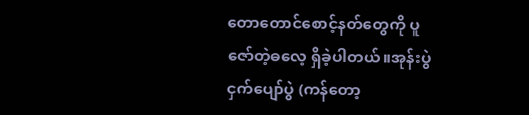တောတောင်စောင့်နတ်တွေကို ပူဇော်တဲ့ဓလေ့ ရှိခဲ့ပါတယ်။အုန်းပွဲ ငှက်ပျော်ပွဲ (ကန်တော့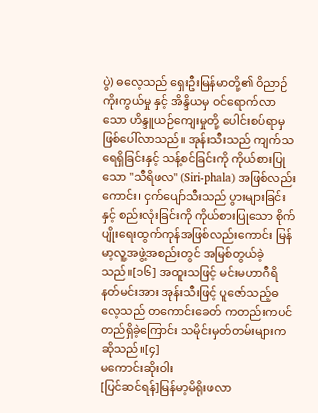ပွဲ) ဓလေ့သည် ရှေးဦးမြန်မာတို့၏ ဝိညာဉ်ကိုးကွယ်မှု နှင့် အိန္ဒိယမှ ဝင်ရောက်လာသော ဟိန္ဒူယဉ်ကျေးမှုတို့ ပေါင်းစပ်ရာမှ ဖြစ်ပေါ်လာသည်။ အုန်းသီးသည် ကျက်သရေရှိခြင်းနှင့် သန့်စင်ခြင်းကို ကိုယ်စားပြုသော "သီရိဖလ" (Siri-phala) အဖြစ်လည်းကောင်း၊ ငှက်ပျော်သီးသည် ပွားများခြင်းနှင့် စည်းလုံးခြင်းကို ကိုယ်စားပြုသော စိုက်ပျိုးရေးထွက်ကုန်အဖြစ်လည်းကောင်း မြန်မာ့လူ့အဖွဲ့အစည်းတွင် အမြစ်တွယ်ခဲ့သည်။[၁၆] အထူးသဖြင့် မင်းမဟာဂီရိ နတ်မင်းအား အုန်းသီးဖြင့် ပူဇော်သည့်ဓလေ့သည် တကောင်းခေတ် ကတည်းကပင် တည်ရှိခဲ့ကြောင်း သမိုင်းမှတ်တမ်းများက ဆိုသည်။[၄]
မကောင်းဆိုးဝါး
[ပြင်ဆင်ရန်]မြန်မာ့မိရိုးဖလာ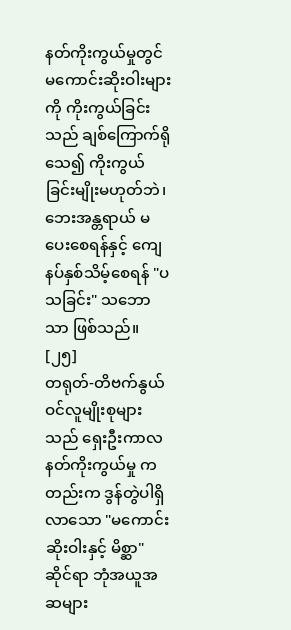နတ်ကိုးကွယ်မှုတွင် မကောင်းဆိုးဝါးများကို ကိုးကွယ်ခြင်းသည် ချစ်ကြောက်ရိုသေ၍ ကိုးကွယ်ခြင်းမျိုးမဟုတ်ဘဲ၊ ဘေးအန္တရာယ် မပေးစေရန်နှင့် ကျေနပ်နှစ်သိမ့်စေရန် "ပသခြင်း" သဘောသာ ဖြစ်သည်။ [၂၅]
တရုတ်-တိဗက်နွယ်ဝင်လူမျိုးစုများသည် ရှေးဦးကာလ နတ်ကိုးကွယ်မှု ကတည်းက ဒွန်တွဲပါရှိလာသော "မကောင်းဆိုးဝါးနှင့် မိစ္ဆာ" ဆိုင်ရာ ဘုံအယူအဆများ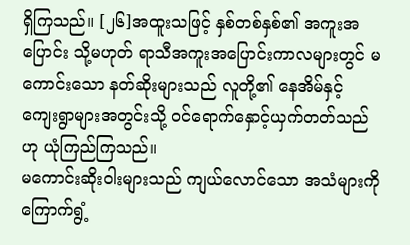ရှိကြသည်။ [၂၆]အထူးသဖြင့် နှစ်တစ်နှစ်၏ အကူးအပြောင်း သို့မဟုတ် ရာသီအကူးအပြောင်းကာလများတွင် မကောင်းသော နတ်ဆိုးများသည် လူတို့၏ နေအိမ်နှင့် ကျေးရွာများအတွင်းသို့ ဝင်ရောက်နှောင့်ယှက်တတ်သည်ဟု ယုံကြည်ကြသည်။
မကောင်းဆိုးဝါးများသည် ကျယ်လောင်သော အသံများကို ကြောက်ရွံ့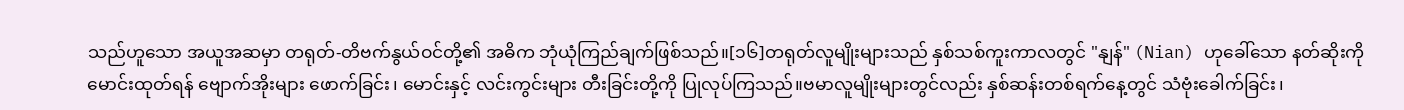သည်ဟူသော အယူအဆမှာ တရုတ်-တိဗက်နွယ်ဝင်တို့၏ အဓိက ဘုံယုံကြည်ချက်ဖြစ်သည်။[၁၆]တရုတ်လူမျိုးများသည် နှစ်သစ်ကူးကာလတွင် "နျန်" (Nian) ဟုခေါ်သော နတ်ဆိုးကို မောင်းထုတ်ရန် ဗျောက်အိုးများ ဖောက်ခြင်း၊ မောင်းနှင့် လင်းကွင်းများ တီးခြင်းတို့ကို ပြုလုပ်ကြသည်။ဗမာလူမျိုးများတွင်လည်း နှစ်ဆန်းတစ်ရက်နေ့တွင် သံဗုံးခေါက်ခြင်း၊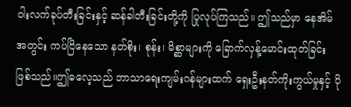ဝါးလက်ခုပ်တီးခြင်းနှင့် ဆန်ခါတီးခြင်းတို့ကို ပြုလုပ်ကြသည်။ ဤသည်မှာ နေအိမ်အတွင်း ကပ်ငြိနေသော နတ်စိုး၊ စုန်း၊ မိစ္ဆာများကို ခြောက်လှန့်မောင်းထုတ်ခြင်း ဖြစ်သည်။ဤဓလေ့သည် ဘာသာရေးကျမ်းဂန်များထက် ရှေးဦးနတ်ကိုးကွယ်မှုနှင့် ပို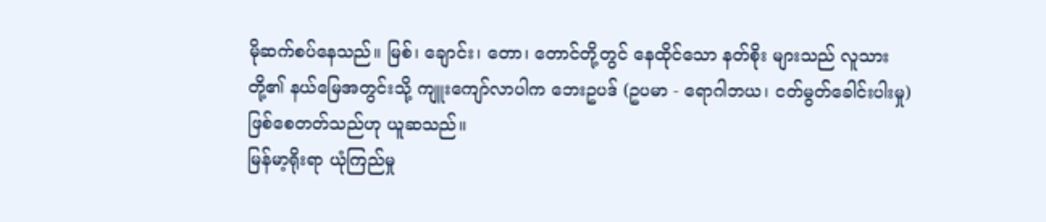မိုဆက်စပ်နေသည်။ မြစ်၊ ချောင်း၊ တော၊ တောင်တို့တွင် နေထိုင်သော နတ်စိုး များသည် လူသားတို့၏ နယ်မြေအတွင်းသို့ ကျူးကျော်လာပါက ဘေးဥပဒ် (ဥပမာ - ရောဂါဘယ၊ ငတ်မွတ်ခေါင်းပါးမှု) ဖြစ်စေတတ်သည်ဟု ယူဆသည်။
မြန်မာ့ရိုးရာ ယုံကြည်မှု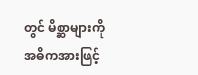တွင် မိစ္ဆာများကို အဓိကအားဖြင့်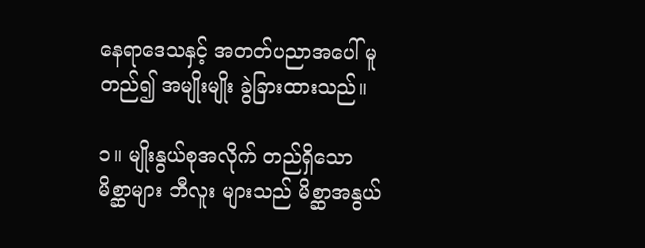နေရာဒေသနှင့် အတတ်ပညာအပေါ် မူတည်၍ အမျိုးမျိုး ခွဲခြားထားသည်။

၁။ မျိုးနွယ်စုအလိုက် တည်ရှိသော မိစ္ဆာများ ဘီလူး များသည် မိစ္ဆာအနွယ်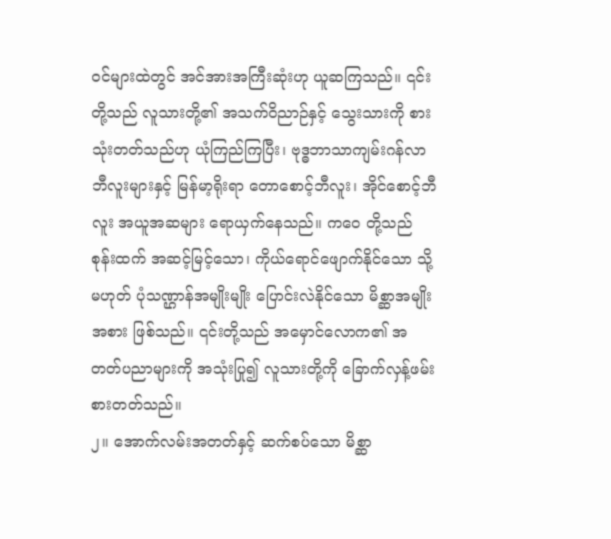ဝင်များထဲတွင် အင်အားအကြီးဆုံးဟု ယူဆကြသည်။ ၎င်းတို့သည် လူသားတို့၏ အသက်ဝိညာဉ်နှင့် သွေးသားကို စားသုံးတတ်သည်ဟု ယုံကြည်ကြပြီး၊ ဗုဒ္ဓဘာသာကျမ်းဂန်လာ ဘီလူးများနှင့် မြန်မာ့ရိုးရာ တောစောင့်ဘီလူး၊ အိုင်စောင့်ဘီလူး အယူအဆများ ရောယှက်နေသည်။ ကဝေ တို့သည် စုန်းထက် အဆင့်မြင့်သော၊ ကိုယ်ရောင်ဖျောက်နိုင်သော သို့မဟုတ် ပုံသဏ္ဌာန်အမျိုးမျိုး ပြောင်းလဲနိုင်သော မိစ္ဆာအမျိုးအစား ဖြစ်သည်။ ၎င်းတို့သည် အမှောင်လောက၏ အတတ်ပညာများကို အသုံးပြု၍ လူသားတို့ကို ခြောက်လှန့်ဖမ်းစားတတ်သည်။
၂။ အောက်လမ်းအတတ်နှင့် ဆက်စပ်သော မိစ္ဆာ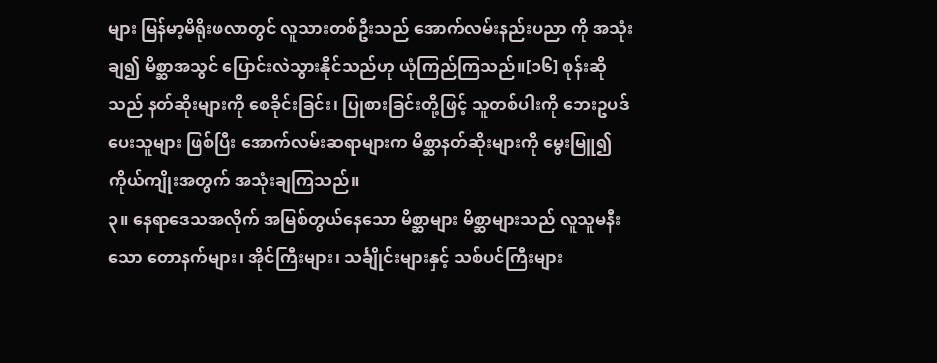များ မြန်မာ့မိရိုးဖလာတွင် လူသားတစ်ဦးသည် အောက်လမ်းနည်းပညာ ကို အသုံးချ၍ မိစ္ဆာအသွင် ပြောင်းလဲသွားနိုင်သည်ဟု ယုံကြည်ကြသည်။[၁၆] စုန်းဆိုသည် နတ်ဆိုးများကို စေခိုင်းခြင်း၊ ပြုစားခြင်းတို့ဖြင့် သူတစ်ပါးကို ဘေးဥပဒ်ပေးသူများ ဖြစ်ပြီး အောက်လမ်းဆရာများက မိစ္ဆာနတ်ဆိုးများကို မွေးမြူ၍ ကိုယ်ကျိုးအတွက် အသုံးချကြသည်။
၃။ နေရာဒေသအလိုက် အမြစ်တွယ်နေသော မိစ္ဆာများ မိစ္ဆာများသည် လူသူမနီးသော တောနက်များ၊ အိုင်ကြီးများ၊ သင်္ချိုင်းများနှင့် သစ်ပင်ကြီးများ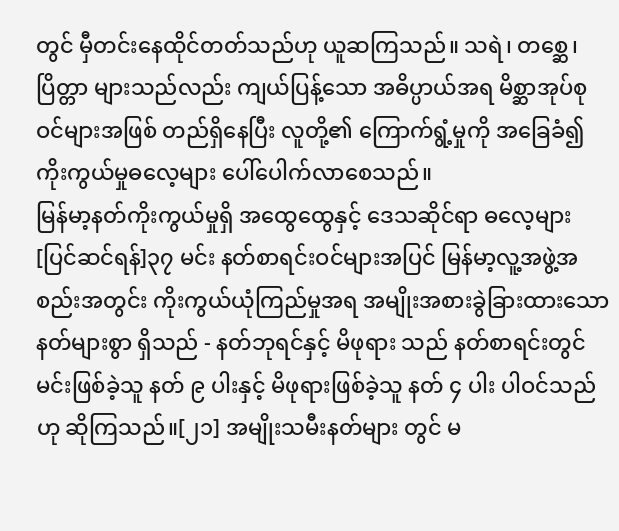တွင် မှီတင်းနေထိုင်တတ်သည်ဟု ယူဆကြသည်။ သရဲ၊ တစ္ဆေ၊ ပြိတ္တာ များသည်လည်း ကျယ်ပြန့်သော အဓိပ္ပာယ်အရ မိစ္ဆာအုပ်စုဝင်များအဖြစ် တည်ရှိနေပြီး လူတို့၏ ကြောက်ရွံ့မှုကို အခြေခံ၍ ကိုးကွယ်မှုဓလေ့များ ပေါ်ပေါက်လာစေသည်။
မြန်မာ့နတ်ကိုးကွယ်မှုရှိ အထွေထွေနှင့် ဒေသဆိုင်ရာ ဓလေ့များ
[ပြင်ဆင်ရန်]၃၇ မင်း နတ်စာရင်းဝင်များအပြင် မြန်မာ့လူ့အဖွဲ့အစည်းအတွင်း ကိုးကွယ်ယုံကြည်မှုအရ အမျိုးအစားခွဲခြားထားသော နတ်များစွာ ရှိသည် - နတ်ဘုရင်နှင့် မိဖုရား သည် နတ်စာရင်းတွင် မင်းဖြစ်ခဲ့သူ နတ် ၉ ပါးနှင့် မိဖုရားဖြစ်ခဲ့သူ နတ် ၄ ပါး ပါဝင်သည်ဟု ဆိုကြသည်။[၂၁] အမျိုးသမီးနတ်များ တွင် မ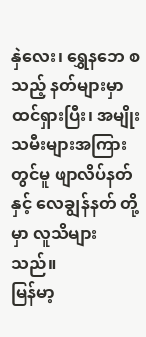နှဲလေး၊ ရွှေနဘေ စသည့် နတ်များမှာ ထင်ရှားပြီး၊ အမျိုးသမီးများအကြားတွင်မူ ဖျာလိပ်နတ် နှင့် လေချွန်နတ် တို့မှာ လူသိများသည်။
မြန်မာ့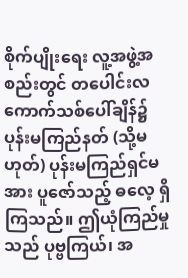စိုက်ပျိုးရေး လူ့အဖွဲ့အစည်းတွင် တပေါင်းလ ကောက်သစ်ပေါ်ချိန်၌ ပုန်းမကြည်နတ် (သို့မဟုတ်) ပုန်းမကြည်ရှင်မအား ပူဇော်သည့် ဓလေ့ ရှိကြသည်။ ဤယုံကြည်မှုသည် ပုဗ္ဗကြယ်၊ အ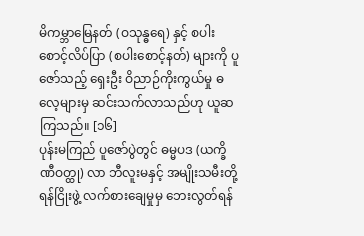မိကမ္ဘာမြေနတ် (ဝသုန္ဓရေ) နှင့် စပါးစောင့်လိပ်ပြာ (စပါးစောင့်နတ်) များကို ပူဇော်သည့် ရှေးဦး ဝိညာဉ်ကိုးကွယ်မှု ဓလေ့များမှ ဆင်းသက်လာသည်ဟု ယူဆကြသည်။ [၁၆]
ပုန်းမကြည် ပူဇော်ပွဲတွင် ဓမ္မပဒ (ယက္ခိဏီဝတ္ထု) လာ ဘီလူးမနှင့် အမျိုးသမီးတို့ ရန်ငြိုးဖွဲ့ လက်စားချေမှုမှ ဘေးလွတ်ရန်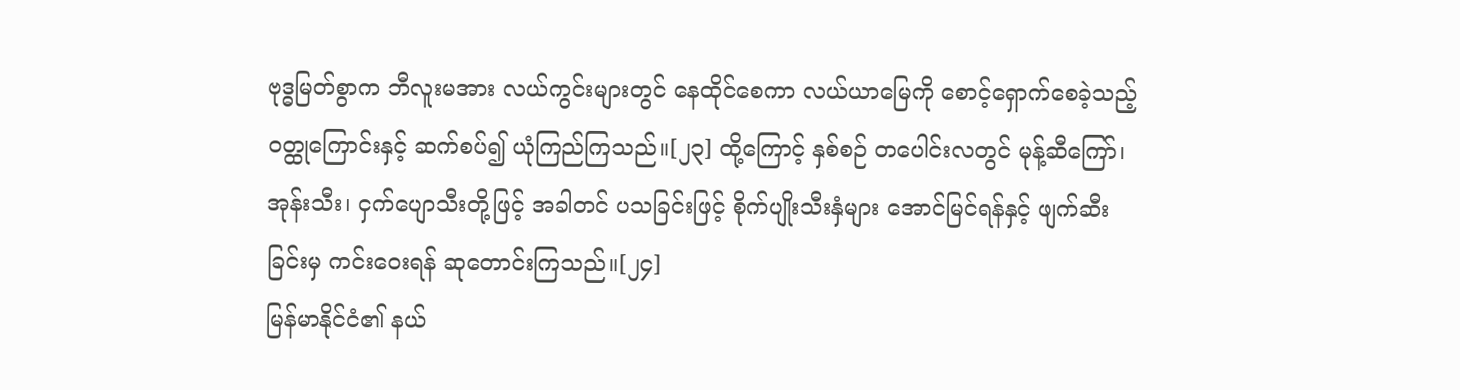ဗုဒ္ဓမြတ်စွာက ဘီလူးမအား လယ်ကွင်းများတွင် နေထိုင်စေကာ လယ်ယာမြေကို စောင့်ရှောက်စေခဲ့သည့် ဝတ္ထုကြောင်းနှင့် ဆက်စပ်၍ ယုံကြည်ကြသည်။[၂၃] ထို့ကြောင့် နှစ်စဉ် တပေါင်းလတွင် မုန့်ဆီကြော်၊ အုန်းသီး၊ ငှက်ပျောသီးတို့ဖြင့် အခါတင် ပသခြင်းဖြင့် စိုက်ပျိုးသီးနှံများ အောင်မြင်ရန်နှင့် ဖျက်ဆီးခြင်းမှ ကင်းဝေးရန် ဆုတောင်းကြသည်။[၂၄]
မြန်မာနိုင်ငံ၏ နယ်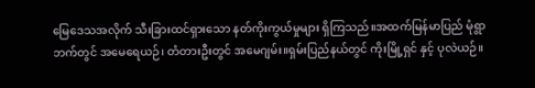မြေဒေသအလိုက် သီးခြားထင်ရှားသော နတ်ကိုးကွယ်မှုများ ရှိကြသည်။အထက်မြန်မာပြည် မုံရွာဘက်တွင် အမေရေယဉ်၊ တံတားဦးတွင် အမေဂျမ်း။ရှမ်းပြည်နယ်တွင် ကိုးမြို့ရှင် နှင့် ပုလဲယဉ်။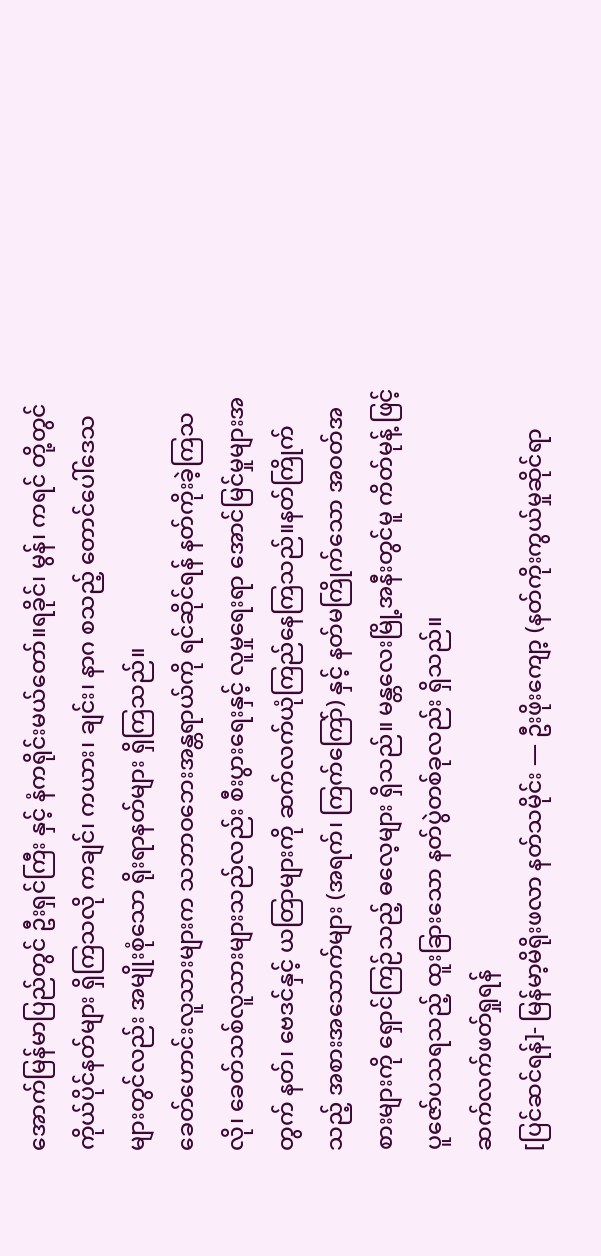အောက်မြန်မာပြည်တွင် ဦးရှင်ကြီး နှင့် နံကရိုင်းမယ်တော်။ရခိုင်၊ မွန်၊ ကရင် တို့တွင် ကိုယ်ပိုင်နတ်များ ရှိကြသလို ကချင်၊ ကယား၊ ချင်း၊ နာဂ စသည့် တောင်ပေါ်ဒေသများတွင်လည်း အမျိုးစုံသော ရိုးရာနတ်များ ရှိကြသည်။
ခေတ်ဟောင်းလူသားများက သဘာဝဘေးအန္တရာယ်ကို ရင်ဆိုင်ရန် နတ်ကိုးခဲ့ကြသလို၊ ခေတ်သစ်လူသားများသည်လည်း စီးပွားရေးနှင့် လူမှုရေးရာ အောင်မြင်မှုများအတွက် နတ်၊ ဗေဒင်နှင့် ယတြာများကို ဆက်လက်ယုံကြည်နေကြသည်။နတ်ကြိုက်သည့် အစားအသောက်များ (အရက်၊ ကြက်ကြော်) နှင့် နတ်မကြိုက်သော အဝတ်အစားများကို ရှောင်ကြဉ်သည့် ဓလေ့များ ရှိသည်။ မန္တလေးမြို့အနီးတွင်မူ ကိတ်မုန့် ဖြင့် ပူဇော်ပသရသည့် ထူးခြားသော နတ်ပွဲတစ်ခုလည်း ရှိသည်။
ဆက်လက်ဖတ်ရှုရန်
[ပြင်ဆင်ရန်]- မြန်မာ့မိရိုးဖလာ နတ်သမိုင်း — ဦးဖိုးကျော့ (နတ်ကိုးကွယ်မှုဆိုင်ရာ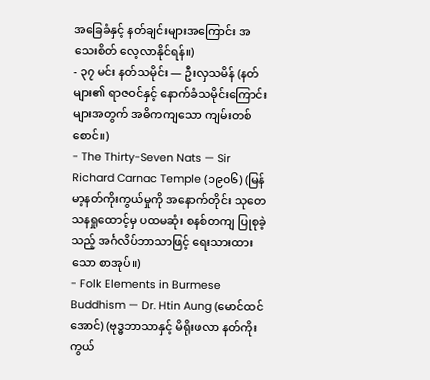အခြေခံနှင့် နတ်ချင်းများအကြောင်း အသေးစိတ် လေ့လာနိုင်ရန်။)
- ၃၇ မင်း နတ်သမိုင်း — ဦးလှသမိန် (နတ်များ၏ ရာဇဝင်နှင့် နောက်ခံသမိုင်းကြောင်းများအတွက် အဓိကကျသော ကျမ်းတစ်စောင်။)
- The Thirty-Seven Nats — Sir Richard Carnac Temple (၁၉၀၆) (မြန်မာ့နတ်ကိုးကွယ်မှုကို အနောက်တိုင်း သုတေသနရှုထောင့်မှ ပထမဆုံး စနစ်တကျ ပြုစုခဲ့သည့် အင်္ဂလိပ်ဘာသာဖြင့် ရေးသားထားသော စာအုပ်။)
- Folk Elements in Burmese Buddhism — Dr. Htin Aung (မောင်ထင်အောင်) (ဗုဒ္ဓဘာသာနှင့် မိရိုးဖလာ နတ်ကိုးကွယ်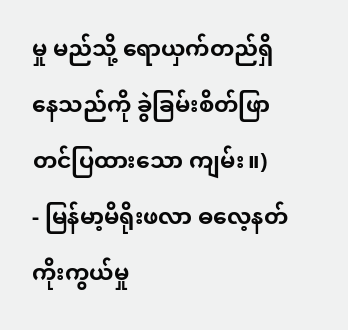မှု မည်သို့ ရောယှက်တည်ရှိနေသည်ကို ခွဲခြမ်းစိတ်ဖြာတင်ပြထားသော ကျမ်း။)
- မြန်မာ့မိရိုးဖလာ ဓလေ့နတ်ကိုးကွယ်မှု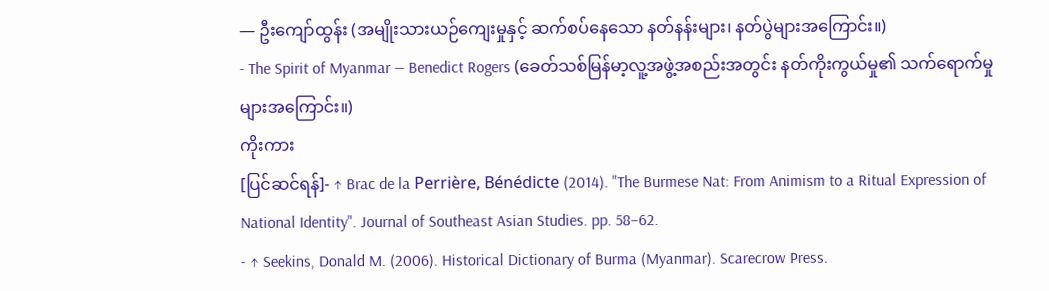— ဦးကျော်ထွန်း (အမျိုးသားယဉ်ကျေးမှုနှင့် ဆက်စပ်နေသော နတ်နန်းများ၊ နတ်ပွဲများအကြောင်း။)
- The Spirit of Myanmar — Benedict Rogers (ခေတ်သစ်မြန်မာ့လူ့အဖွဲ့အစည်းအတွင်း နတ်ကိုးကွယ်မှု၏ သက်ရောက်မှုများအကြောင်း။)
ကိုးကား
[ပြင်ဆင်ရန်]- ↑ Brac de la Perrière, Bénédicte (2014). "The Burmese Nat: From Animism to a Ritual Expression of National Identity". Journal of Southeast Asian Studies. pp. 58–62.
- ↑ Seekins, Donald M. (2006). Historical Dictionary of Burma (Myanmar). Scarecrow Press.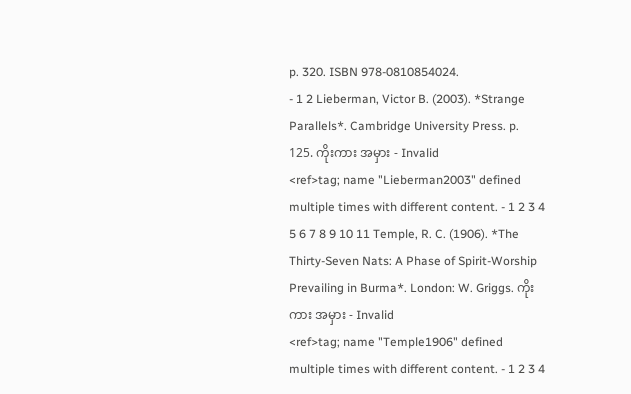p. 320. ISBN 978-0810854024.
- 1 2 Lieberman, Victor B. (2003). *Strange Parallels*. Cambridge University Press. p. 125. ကိုးကား အမှား - Invalid
<ref>tag; name "Lieberman2003" defined multiple times with different content. - 1 2 3 4 5 6 7 8 9 10 11 Temple, R. C. (1906). *The Thirty-Seven Nats: A Phase of Spirit-Worship Prevailing in Burma*. London: W. Griggs. ကိုးကား အမှား - Invalid
<ref>tag; name "Temple1906" defined multiple times with different content. - 1 2 3 4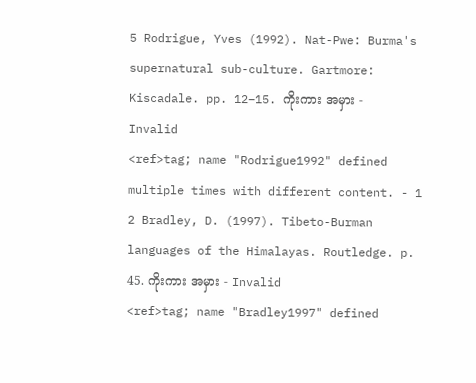5 Rodrigue, Yves (1992). Nat-Pwe: Burma's supernatural sub-culture. Gartmore: Kiscadale. pp. 12–15. ကိုးကား အမှား - Invalid
<ref>tag; name "Rodrigue1992" defined multiple times with different content. - 1 2 Bradley, D. (1997). Tibeto-Burman languages of the Himalayas. Routledge. p. 45. ကိုးကား အမှား - Invalid
<ref>tag; name "Bradley1997" defined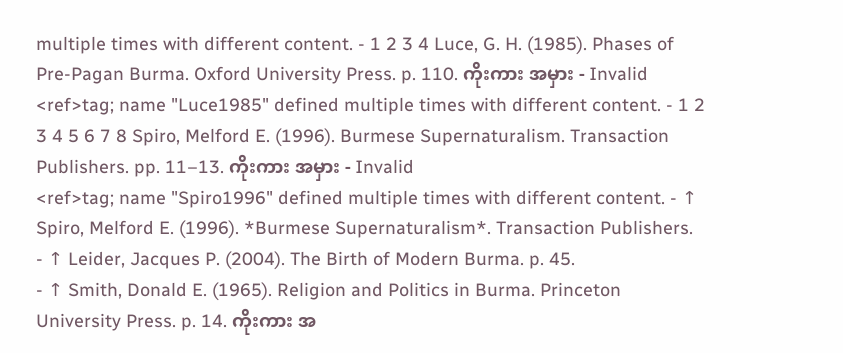multiple times with different content. - 1 2 3 4 Luce, G. H. (1985). Phases of Pre-Pagan Burma. Oxford University Press. p. 110. ကိုးကား အမှား - Invalid
<ref>tag; name "Luce1985" defined multiple times with different content. - 1 2 3 4 5 6 7 8 Spiro, Melford E. (1996). Burmese Supernaturalism. Transaction Publishers. pp. 11–13. ကိုးကား အမှား - Invalid
<ref>tag; name "Spiro1996" defined multiple times with different content. - ↑ Spiro, Melford E. (1996). *Burmese Supernaturalism*. Transaction Publishers.
- ↑ Leider, Jacques P. (2004). The Birth of Modern Burma. p. 45.
- ↑ Smith, Donald E. (1965). Religion and Politics in Burma. Princeton University Press. p. 14. ကိုးကား အ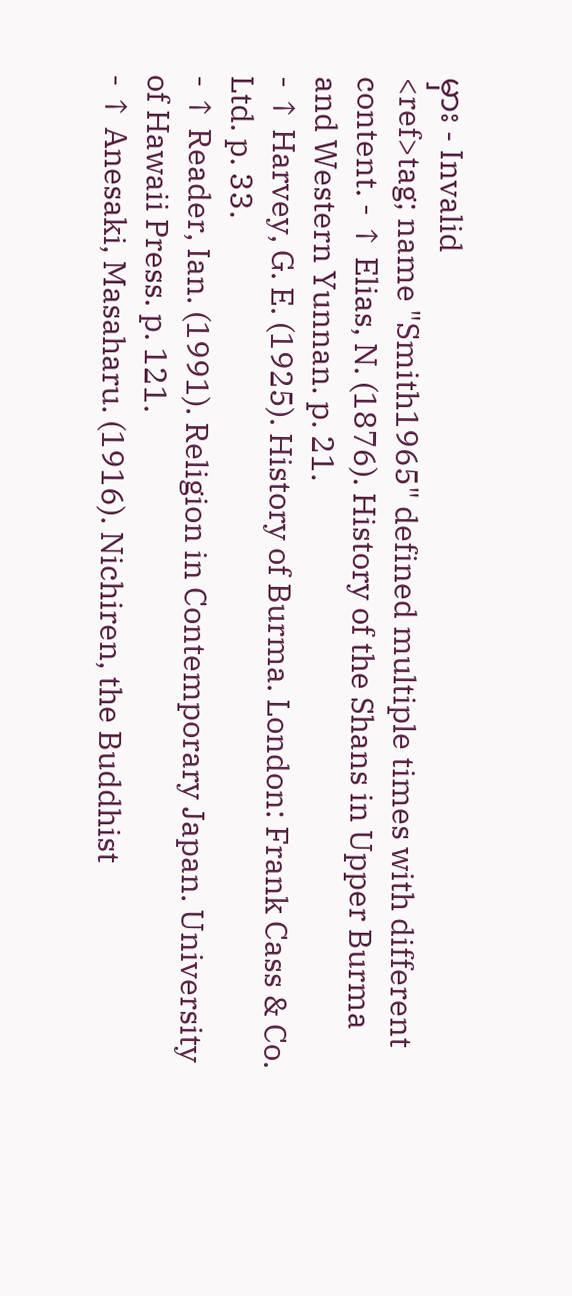မှား - Invalid
<ref>tag; name "Smith1965" defined multiple times with different content. - ↑ Elias, N. (1876). History of the Shans in Upper Burma and Western Yunnan. p. 21.
- ↑ Harvey, G. E. (1925). History of Burma. London: Frank Cass & Co. Ltd. p. 33.
- ↑ Reader, Ian. (1991). Religion in Contemporary Japan. University of Hawaii Press. p. 121.
- ↑ Anesaki, Masaharu. (1916). Nichiren, the Buddhist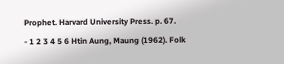Prophet. Harvard University Press. p. 67.
- 1 2 3 4 5 6 Htin Aung, Maung (1962). Folk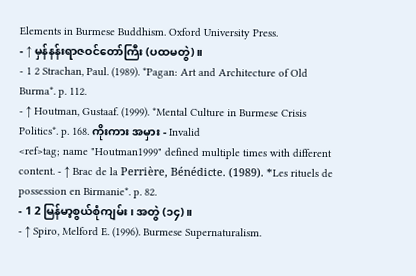Elements in Burmese Buddhism. Oxford University Press.
- ↑ မှန်နန်းရာဇဝင်တော်ကြီး (ပထမတွဲ)။
- 1 2 Strachan, Paul. (1989). *Pagan: Art and Architecture of Old Burma*. p. 112.
- ↑ Houtman, Gustaaf. (1999). *Mental Culture in Burmese Crisis Politics*. p. 168. ကိုးကား အမှား - Invalid
<ref>tag; name "Houtman1999" defined multiple times with different content. - ↑ Brac de la Perrière, Bénédicte. (1989). *Les rituels de possession en Birmanie*. p. 82.
- 1 2 မြန်မာ့စွယ်စုံကျမ်း၊ အတွဲ (၁၄)။
- ↑ Spiro, Melford E. (1996). Burmese Supernaturalism.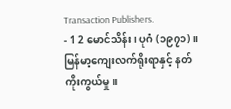Transaction Publishers.
- 1 2 မောင်သိန်း၊ ပုဂံ (၁၉၇၁)။ မြန်မာ့ကျေးလက်ရိုးရာနှင့် နတ်ကိုးကွယ်မှု။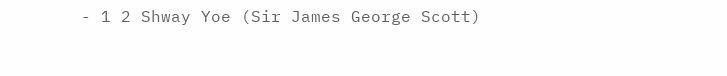- 1 2 Shway Yoe (Sir James George Scott)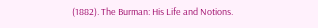(1882). The Burman: His Life and Notions.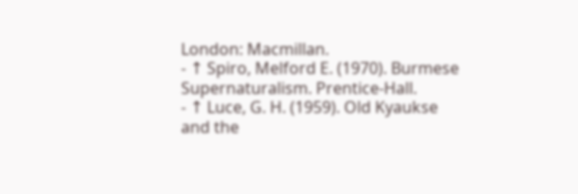London: Macmillan.
- ↑ Spiro, Melford E. (1970). Burmese Supernaturalism. Prentice-Hall.
- ↑ Luce, G. H. (1959). Old Kyaukse and the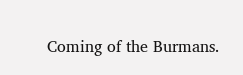Coming of the Burmans.